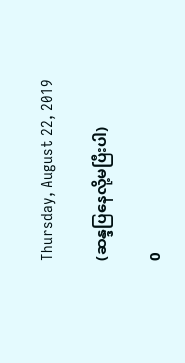Thursday, August 22, 2019

(ဆန္ဒပြနေလို့မပြီးပါ)

0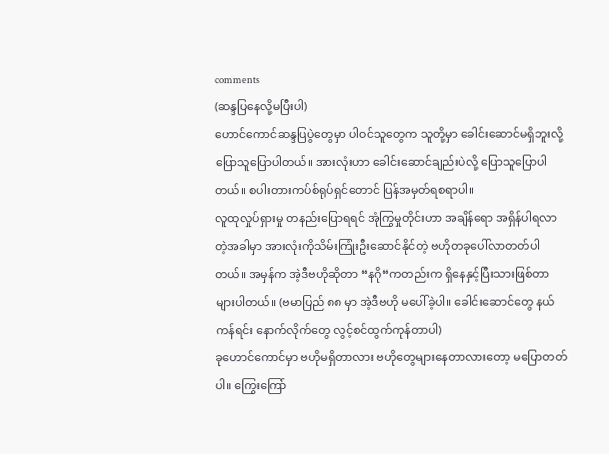comments
(ဆန္ဒပြနေလို့မပြီးပါ)
ဟောင်ကောင်ဆန္ဒပြပွဲတွေမှာ ပါဝင်သူတွေက သူတို့မှာ ခေါင်းဆောင်မရှိဘူးလို့ ပြောသူပြောပါတယ်။ အားလုံးဟာ ခေါင်းဆောင်ချည်းပဲလို့ ပြောသူပြောပါတယ်။ စပါးတားကပ်စ်ရုပ်ရှင်တောင် ပြန်အမှတ်ရစရာပါ။
လူထုလှုပ်ရှားမှု တနည်းပြောရရင် အုံကြွမှုတိုင်းဟာ အချိန်ရော အရှိန်ပါရလာတဲ့အခါမှာ အားလုံးကိုသိမ်းကြုံးဦးဆောင်နိုင်တဲ့ ဗဟိုတခုပေါ်လာတတ်ပါတယ်။ အမှန်က အဲ့ဒီဗဟိုဆိုတာ “နဂို“ကတည်းက ရှိနေနှင့်ပြီးသားဖြစ်တာများပါတယ်။ (ဗမာပြည် ၈၈ မှာ အဲ့ဒီဗဟို မပေါ်ခဲ့ပါ။ ခေါင်းဆောင်တွေ နယ်ကန်ရင်း နောက်လိုက်တွေ လွင့်စင်ထွက်ကုန်တာပါ)
ခုဟောင်ကောင်မှာ ဗဟိုမရှိတာလား ဗဟိုတွေများနေတာလားတော့ မပြောတတ်ပါ။ ကြွေးကြော်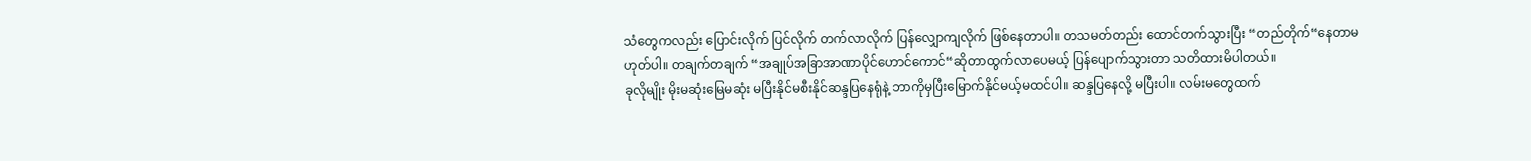သံတွေကလည်း ပြောင်းလိုက် ပြင်လိုက် တက်လာလိုက် ပြန်လျှောကျလိုက် ဖြစ်နေတာပါ။ တသမတ်တည်း ထောင်တက်သွားပြီး “တည်တိုက်“နေတာမဟုတ်ပါ။ တချက်တချက် “အချုပ်အခြာအာဏာပိုင်ဟောင်ကောင်“ဆိုတာထွက်လာပေမယ့် ပြန်ပျောက်သွားတာ သတိထားမိပါတယ်။
ခုလိုမျိုး မိုးမဆုံးမြေမဆုံး မပြီးနိုင်မစီးနိုင်ဆန္ဒပြနေရုံနဲ့ ဘာကိုမှပြီးမြောက်နိုင်မယ့်မထင်ပါ။ ဆန္ဒပြနေလို့ မပြီးပါ။ လမ်းမတွေထက်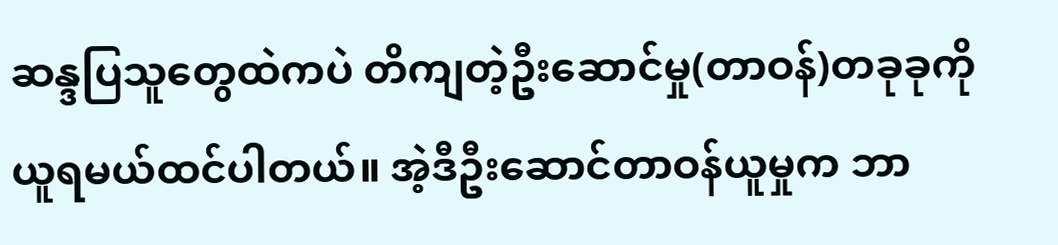ဆန္ဒပြသူတွေထဲကပဲ တိကျတဲ့ဦးဆောင်မှု(တာဝန်)တခုခုကို ယူရမယ်ထင်ပါတယ်။ အဲ့ဒီဦးဆောင်တာဝန်ယူမှုက ဘာ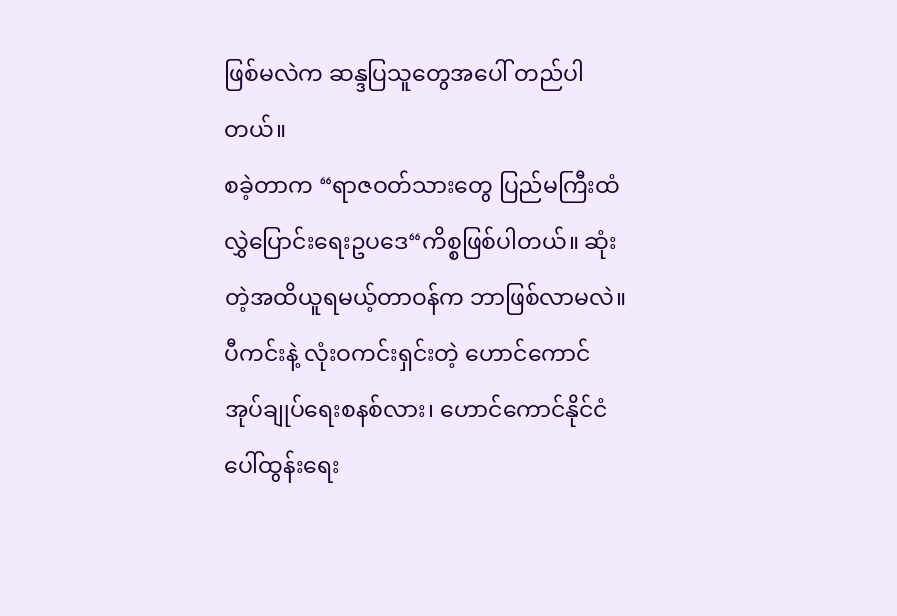ဖြစ်မလဲက ဆန္ဒပြသူတွေအပေါ် တည်ပါတယ်။
စခဲ့တာက “ရာဇဝတ်သားတွေ ပြည်မကြီးထံ လွှဲပြောင်းရေးဥပဒေ“ကိစ္စဖြစ်ပါတယ်။ ဆုံးတဲ့အထိယူရမယ့်တာဝန်က ဘာဖြစ်လာမလဲ။ ပီကင်းနဲ့ လုံးဝကင်းရှင်းတဲ့ ဟောင်ကောင်အုပ်ချုပ်ရေးစနစ်လား၊ ဟောင်ကောင်နိုင်ငံပေါ်ထွန်းရေး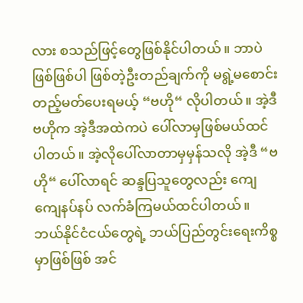လား စသည်ဖြင့်တွေဖြစ်နိုင်ပါတယ်။ ဘာပဲဖြစ်ဖြစ်ပါ ဖြစ်တဲ့ဦးတည်ချက်ကို မရွဲ့မစောင်းတည့်မတ်ပေးရမယ့် “ဗဟို“ လိုပါတယ်။ အဲ့ဒီ ဗဟိုက အဲ့ဒီအထဲကပဲ ပေါ်လာမှဖြစ်မယ်ထင်ပါတယ်။ အဲ့လိုပေါ်လာတာမှမှန်သလို အဲ့ဒီ “ဗဟို“ ပေါ်လာရင် ဆန္ဒပြသူတွေလည်း ကျေကျေနပ်နပ် လက်ခံကြမယ်ထင်ပါတယ်။
ဘယ်နိုင်ငံငယ်တွေရဲ့ ဘယ်ပြည်တွင်းရေးကိစ္စမှာဖြစ်ဖြစ် အင်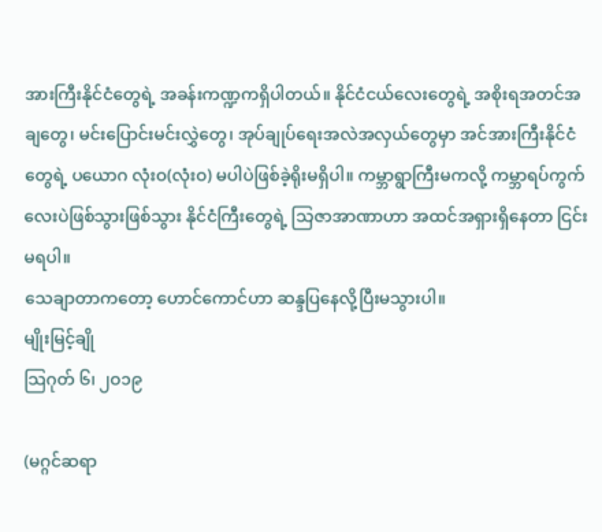အားကြီးနိုင်ငံတွေရဲ့ အခန်းကဏ္ဍကရှိပါတယ်။ နိုင်ငံငယ်လေးတွေရဲ့ အစိုးရအတင်အချတွေ၊ မင်းပြောင်းမင်းလွှဲတွေ၊ အုပ်ချုပ်ရေးအလဲအလှယ်တွေမှာ အင်အားကြီးနိုင်ငံတွေရဲ့ ပယောဂ လုံးဝ(လုံးဝ) မပါပဲဖြစ်ခဲ့ရိုးမရှိပါ။ ကမ္ဘာရွာကြီးမကလို့ ကမ္ဘာရပ်ကွက်လေးပဲဖြစ်သွားဖြစ်သွား နိုင်ငံကြီးတွေရဲ့ သြဇာအာဏာဟာ အထင်အရှားရှိနေတာ ငြင်းမရပါ။
သေချာတာကတော့ ဟောင်ကောင်ဟာ ဆန္ဒပြနေလို့ပြီးမသွားပါ။
မျိုးမြင့်ချို
သြဂုတ် ၆၊ ၂ဝ၁၉

(မဂ္ဂင်ဆရာ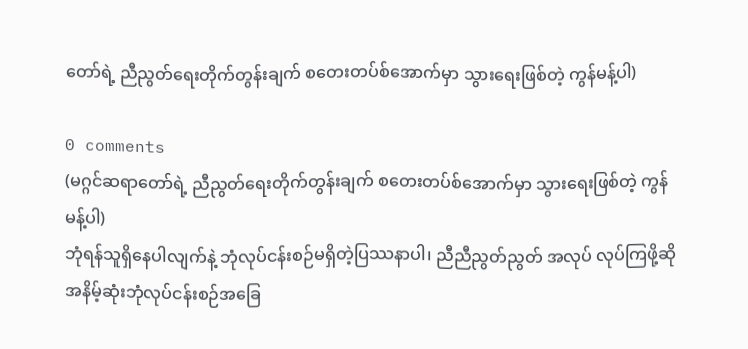တော်ရဲ့ ညီညွတ်ရေးတိုက်တွန်းချက် စတေးတပ်စ်အောက်မှာ သွားရေးဖြစ်တဲ့ ကွန်မန့်ပါ)

0 comments
(မဂ္ဂင်ဆရာတော်ရဲ့ ညီညွတ်ရေးတိုက်တွန်းချက် စတေးတပ်စ်အောက်မှာ သွားရေးဖြစ်တဲ့ ကွန်မန့်ပါ)
ဘုံရန်သူရှိနေပါလျက်နဲ့ ဘုံလုပ်ငန်းစဉ်မရှိတဲ့ပြဿနာပါ၊ ညီညီညွတ်ညွတ် အလုပ် လုပ်ကြဖို့ဆို အနိမ့်ဆုံးဘုံလုပ်ငန်းစဉ်အခြေ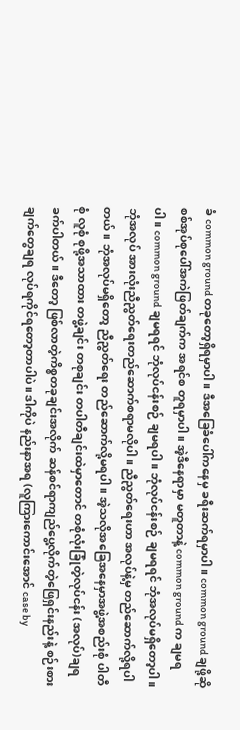ခံ common ground တခုတော့ရှိရမှာပါ။ ဒီအခြေခံပေါ်ကနေမှ ခရီးဆက်ရမှာပါ။ common ground ချဖို့ဆို စစ်အုပ်စုပေါ်အကဲဖြတ်ချက်က အရင်စ တူရမှာပါ။ အဲ့ဒီနေရာမှာ မတူတာနဲ့ common ground က ချမရပါ။ common ground ချမရရင် ဘုံလုပ်ငန်းစဉ် ချမရပါ။ ဘုံလုပ်ငန်းစဉ် ချမရရင် ဘုံအလုပ်မရှိတော့ပါ။ ဘုံအလုပ် အားလုံးညီညွတ်ရေးတည်ဆောက်စရာမလိုပါ။ ညီညွတ်ရေးဟာ အလုပ်နဲ့မှ တည်ဆောက်လို့ရပါတယ်။ ဘုံအလုပ်မရှိတော့ ညီညွတ်ရေး တည်ဆောက်လို့မရပါ။ အဲ့သလိုအခြေအနေမှာအဖွဲ့အစည်းစုံ ပါတီစုံ လူစုံ စုဖို့အသာထား တဖွဲ့ချင်း တစုချင်း တပါတီချင်းထဲမှာတောင် တစုံလုံးခြုံတဲ့လုပ်ငန်း (အလုပ်)ချရ ခက်ပါတယ်။ ဒီတော့ ဖြစ်လာတဲ့ကိစ္စတခုချင်းအလိုက် ဆန်စင်ရာကျည်ပွေ့လိုက်တဲ့ဖြေရှင်းနည်းနဲ့ စဉ်းစားချက်တွေချရ လုပ်ရကိုင်ရတော့တာပါပဲ။ ဒါကိုပဲ နည်းနာအရ (လူကြားကောင်းအောင် case by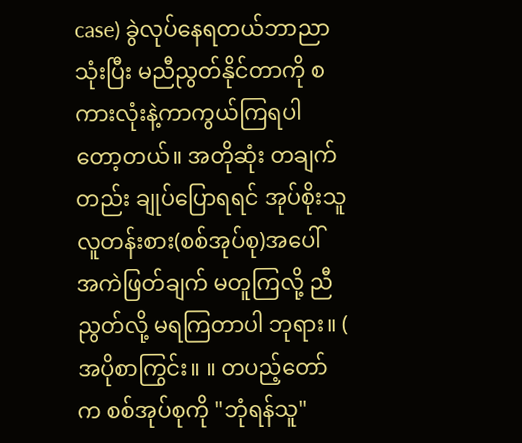case) ခွဲလုပ်နေရတယ်ဘာညာ သုံးပြီး မညီညွတ်နိုင်တာကို စကားလုံးနဲ့ကာကွယ်ကြရပါတော့တယ်။ အတိုဆုံး တချက်တည်း ချုပ်ပြောရရင် အုပ်စိုးသူလူတန်းစား(စစ်အုပ်စု)အပေါ် အကဲဖြတ်ချက် မတူကြလို့ ညီညွတ်လို့ မရကြတာပါ ဘုရား။ ( အပိုစာကြွင်း။ ။ တပည့်တော်က စစ်အုပ်စုကို "ဘုံရန်သူ"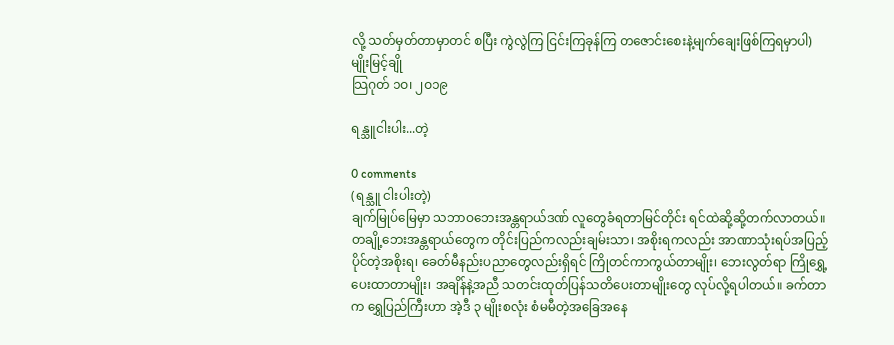လို့ သတ်မှတ်တာမှာတင် စပြီး ကွဲလွဲကြ ငြင်းကြခုန်ကြ တဇောင်းစေးနဲ့မျက်ချေးဖြစ်ကြရမှာပါ)
မျိုးမြင့်ချို
သြဂုတ် ၁ဝ၊ ၂ဝ၁၉

ရန္သူငါးပါး...တဲ့

0 comments
(ရန္သူ ငါးပါးတဲ့)
ချက်မြုပ်မြေမှာ သဘာဝဘေးအန္တရာယ်ဒဏ် လူတွေခံရတာမြင်တိုင်း ရင်ထဲဆို့ဆို့တက်လာတယ်။ တချို့ဘေးအန္တရာယ်တွေက တိုင်းပြည်ကလည်းချမ်းသာ၊ အစိုးရကလည်း အာဏာသုံးရပ်အပြည့်ပိုင်တဲ့အစိုးရ၊ ခေတ်မီနည်းပညာတွေလည်းရှိရင် ကြိုတင်ကာကွယ်တာမျိုး၊ ဘေးလွတ်ရာ ကြိုရွှေ့ပေးထာတာမျိုး၊ အချိန်နဲ့အညီ သတင်းထုတ်ပြန်သတိပေးတာမျိုးတွေ လုပ်လို့ရပါတယ်။ ခက်တာက ရွှေပြည်ကြီးဟာ အဲ့ဒီ ၃ မျိုးစလုံး စံမမီတဲ့အခြေအနေ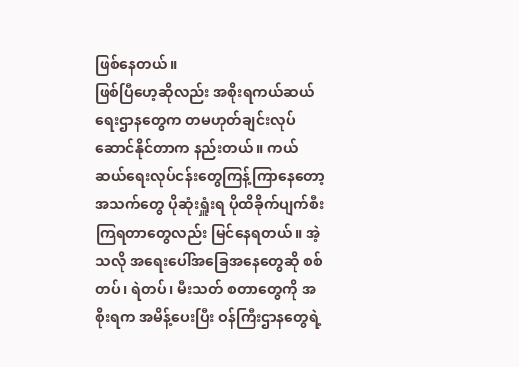ဖြစ်နေတယ်။
ဖြစ်ပြီဟေ့ဆိုလည်း အစိုးရကယ်ဆယ်ရေးဌာနတွေက တမဟုတ်ချင်းလုပ်ဆောင်နိုင်တာက နည်းတယ်။ ကယ်ဆယ်ရေးလုပ်ငန်းတွေကြန့်ကြာနေတော့ အသက်တွေ ပိုဆုံးရှူံးရ ပိုထိခိုက်ပျက်စီးကြရတာတွေလည်း မြင်နေရတယ်။ အဲ့သလို အရေးပေါ်အခြေအနေတွေဆို စစ်တပ်၊ ရဲတပ်၊ မီးသတ် စတာတွေကို အစိုးရက အမိန့်ပေးပြီး ဝန်ကြီးဌာနတွေရဲ့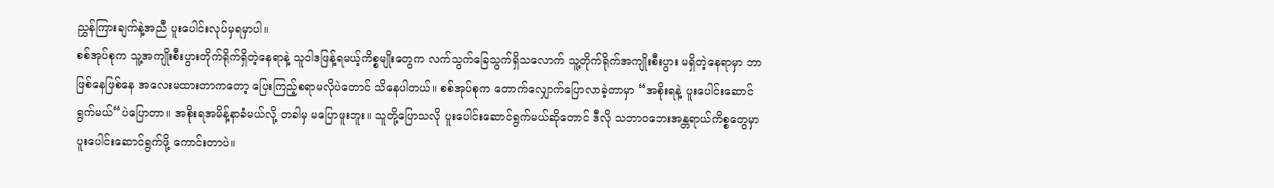ညွှန်ကြားချက်နဲ့အညီ ပူးပေါင်းလုပ်မှရမှာပါ။
စစ်အုပ်စုက သူ့အကျိုးစီးပွားတိုက်ရိုက်ရှိတဲ့နေရာနဲ့ သူဝါဒဖြန့်ရမယ့်ကိစ္စမျိုးတွေက လက်သွက်ခြေသွက်ရှိသလောက် သူ့တိုက်ရိုက်အကျိုးစီးပွား မရှိတဲ့နေရာမှာ ဘာဖြစ်နေဖြစ်နေ အလေးမထားတာကတော့ ပြေးကြည့်စရာမလိုပဲတောင် သိနေပါတယ်။ စစ်အုပ်စုက တောက်လျှောက်ပြောလာခဲ့တာမှာ “အစိုးရနဲ့ ပူးပေါင်းဆောင်ရွက်မယ်“ပဲပြောတာ။ အစိုးရအမိန့်နာခံမယ်လို့ တခါမှ မပြောဖူးဘူး။ သူတို့ပြောသလို ပူးပေါင်းဆောင်ရွက်မယ်ဆိုတောင် ဒီလို သဘာဝဘေးအန္တရာယ်ကိစ္စတွေမှာ ပူးပေါင်းဆောင်ရွက်ဖို့ ကောင်းတာပဲ။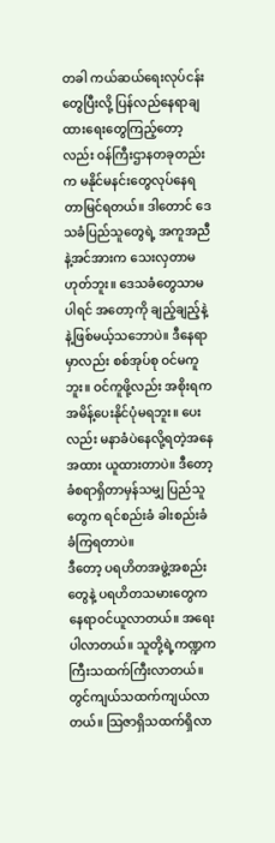တခါ ကယ်ဆယ်ရေးလုပ်ငန်းတွေပြီးလို့ ပြန်လည်နေရာချထားရေးတွေကြည့်တော့လည်း ဝန်ကြီးဌာနတခုတည်းက မနိုင်မနင်းတွေလုပ်နေရတာမြင်ရတယ်။ ဒါတောင် ဒေသခံပြည်သူတွေရဲ့ အကူအညီနဲ့အင်အားက သေးလှတာမဟုတ်ဘူး။ ဒေသခံတွေသာမပါရင် အတော့ကို ချည့်ချည့်နဲ့နဲ့ဖြစ်မယ့်သဘောပဲ။ ဒီနေရာမှာလည်း စစ်အုပ်စု ဝင်မကူဘူး။ ဝင်ကူဖို့လည်း အစိုးရက အမိန့်ပေးနိုင်ပုံမရဘူး။ ပေးလည်း မနာခံပဲနေလို့ရတဲ့အနေအထား ယူထားတာပဲ။ ဒီတော့ ခံစရာရှိတာမှန်သမျှ ပြည်သူတွေက ရင်စည်းခံ ခါးစည်းခံ ခံကြရတာပဲ။
ဒီတော့ ပရဟိတအဖွဲ့အစည်းတွေနဲ့ ပရဟိတသမားတွေက နေရာဝင်ယူလာတယ်။ အရေးပါလာတယ်။ သူတို့ရဲ့ကဏ္ဍက ကြီးသထက်ကြီးလာတယ်။ တွင်ကျယ်သထက်ကျယ်လာတယ်။ သြဇာရှိသထက်ရှိလာ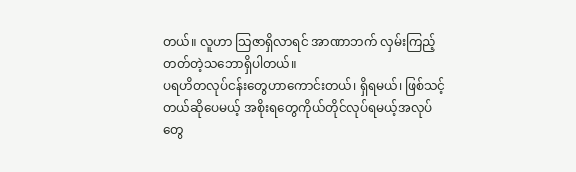တယ်။ လူဟာ သြဇာရှိလာရင် အာဏာဘက် လှမ်းကြည့်တတ်တဲ့သဘောရှိပါတယ်။
ပရဟိတလုပ်ငန်းတွေဟာကောင်းတယ်၊ ရှိရမယ်၊ ဖြစ်သင့်တယ်ဆိုပေမယ့် အစိုးရတွေကိုယ်တိုင်လုပ်ရမယ့်အလုပ်တွေ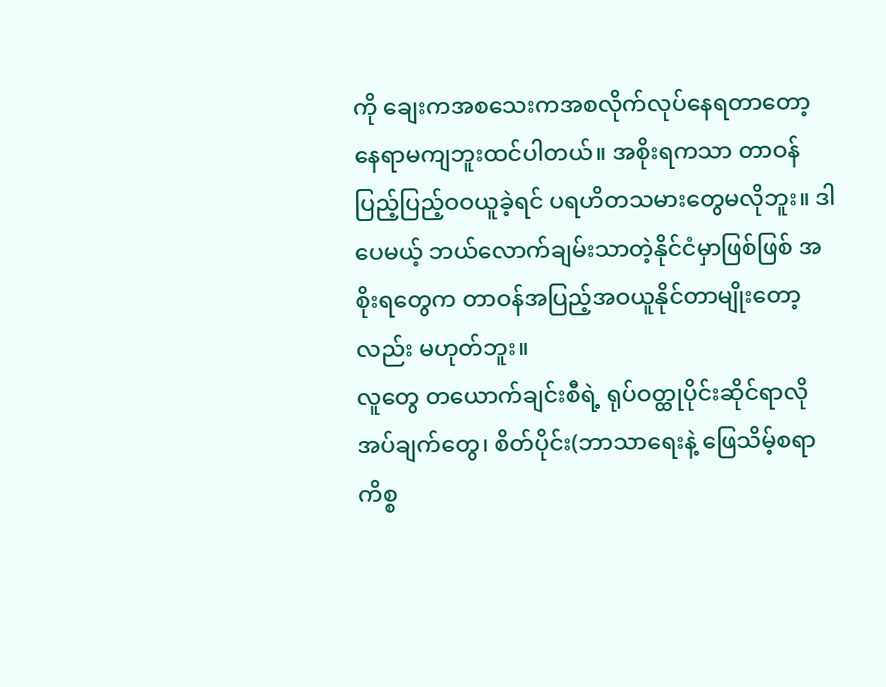ကို ချေးကအစသေးကအစလိုက်လုပ်နေရတာတော့ နေရာမကျဘူးထင်ပါတယ်။ အစိုးရကသာ တာဝန်ပြည့်ပြည့်ဝဝယူခဲ့ရင် ပရဟိတသမားတွေမလိုဘူး။ ဒါပေမယ့် ဘယ်လောက်ချမ်းသာတဲ့နိုင်ငံမှာဖြစ်ဖြစ် အစိုးရတွေက တာဝန်အပြည့်အဝယူနိုင်တာမျိုးတော့လည်း မဟုတ်ဘူး။
လူတွေ တယောက်ချင်းစီရဲ့ ရုပ်ဝတ္ထုပိုင်းဆိုင်ရာလိုအပ်ချက်တွေ၊ စိတ်ပိုင်း(ဘာသာရေးနဲ့ ဖြေသိမ့်စရာကိစ္စ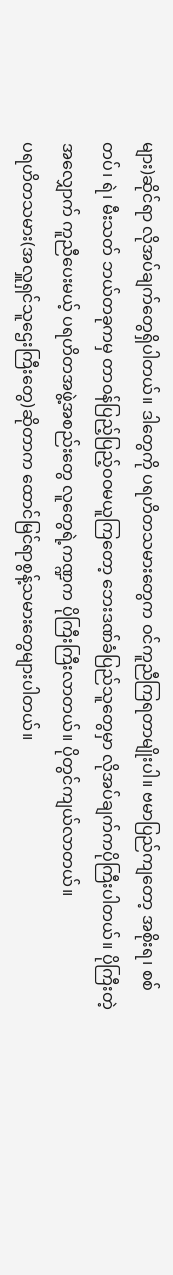များ)ဆိုင်ရာ လိုအပ်ချက်တွေရှိပါတယ်။ ဒါတွေကို ပရဟိတသမားတွေက ဝင်ကူညီကြရတာမျိုးပါ။ ဗမာပြည်ကျတော့ အစိုးရ၊ စစ်တပ်၊ ရဲ၊ မီးသတ် ဘယ်တခုကမှ တာဝန်ပြည့်ပြည့်ဝဝမယူကြတော့ ဘေးဒဏ်ခံပြည်သူတွေမှာ လိုအပ်ချက်ကပိုကြီးပါတယ်။ ပိုကြီးတဲ့အလျှောက် ကူညီပေးမယ့် ပရဟိတအဖွဲ့အစည်းတွေ လူတွေရဲ့ကဏ္ဍက ပိုကြီးကြီးလာတယ်။ ပိုတွင်ကျယ်လာတယ်။
ပရဟိတသမား(အလှူရှင်သူဌေးကြီးတွေ)ဆိုတာက ထောင်မြင်ရာစွန့်သမားတွေများပါတယ်။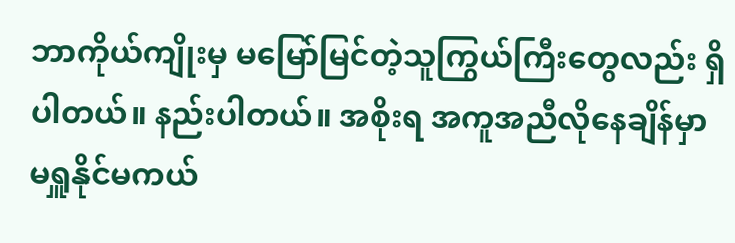ဘာကိုယ်ကျိုးမှ မမြော်မြင်တဲ့သူကြွယ်ကြီးတွေလည်း ရှိပါတယ်။ နည်းပါတယ်။ အစိုးရ အကူအညီလိုနေချိန်မှာ မရှူနိုင်မကယ်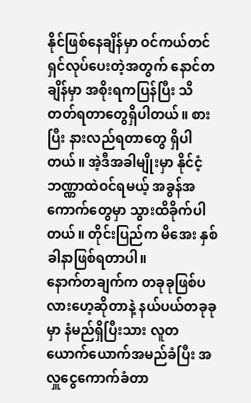နိုင်ဖြစ်နေချိန်မှာ ဝင်ကယ်တင်ရှင်လုပ်ပေးတဲ့အတွက် နောင်တချိန်မှာ အစိုးရကပြန်ပြီး သိတတ်ရတာတွေရှိပါတယ်။ စားပြီး နားလည်ရတာတွေ ရှိပါတယ်။ အဲ့ဒီအခါမျိုးမှာ နိုင်ငံ့ဘဏ္ဏာထဲဝင်ရမယ့် အခွန်အကောက်တွေမှာ သွားထိခိုက်ပါတယ်။ တိုင်းပြည်က မိအေး နှစ်ခါနာဖြစ်ရတာပါ။
နောက်တချက်က တခုခုဖြစ်ပလားဟေ့ဆိုတာနဲ့ နယ်ပယ်တခုခုမှာ နံမည်ရှိပြီးသား လူတယောက်ယောက်အမည်ခံပြီး အလှူငွေကောက်ခံတာ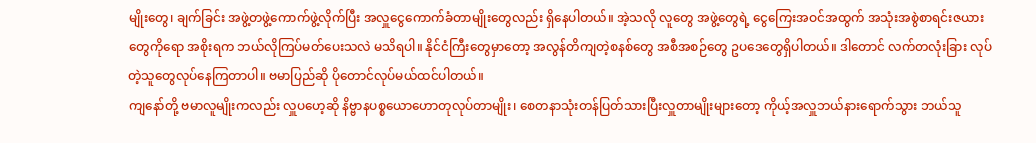မျိုးတွေ၊ ချက်ခြင်း အဖွဲ့တဖွဲ့ကောက်ဖွဲ့လိုက်ပြီး အလှူငွေကောက်ခံတာမျိုးတွေလည်း ရှိနေပါတယ်။ အဲ့သလို လူတွေ အဖွဲ့တွေရဲ့ ငွေကြေးအဝင်အထွက် အသုံးအစွဲစာရင်းဇယားတွေကိုရော အစိုးရက ဘယ်လိုကြပ်မတ်ပေးသလဲ မသိရပါ။ နိုင်ငံကြီးတွေမှာတော့ အလွန်တိကျတဲ့စနစ်တွေ အစီအစဉ်တွေ ဥပဒေတွေရှိပါတယ်။ ဒါတောင် လက်တလုံးခြား လုပ်တဲ့သူတွေလုပ်နေကြတာပါ။ ဗမာပြည်ဆို ပိုတောင်လုပ်မယ်ထင်ပါတယ်။
ကျနော်တို့ ဗမာလူမျိုးကလည်း လှူပဟေ့ဆို နိဗ္ဗာနပစ္စယောဟောတုလုပ်တာမျိုး၊ စေတနာသုံးတန်ပြတ်သားပြီးလှူတာမျိုးများတော့ ကိုယ့်အလှူဘယ်နားရောက်သွား ဘယ်သူ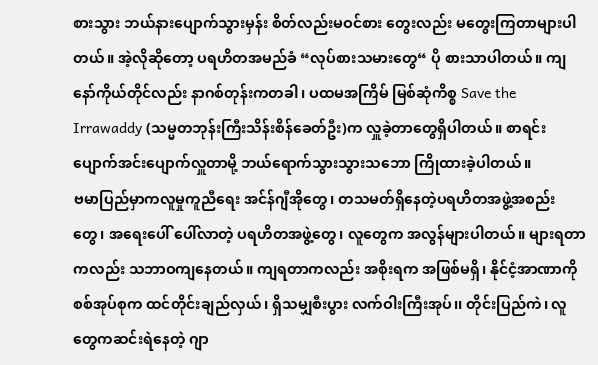စားသွား ဘယ်နားပျောက်သွားမှန်း စိတ်လည်းမဝင်စား တွေးလည်း မတွေးကြတာများပါတယ်။ အဲ့လိုဆိုတော့ ပရဟိတအမည်ခံ “လုပ်စားသမားတွေ“ ပို စားသာပါတယ်။ ကျနော်ကိုယ်တိုင်လည်း နာဂစ်တုန်းကတခါ၊ ပထမအကြိမ် မြစ်ဆုံကိစ္စ Save the Irrawaddy (သမ္မတဘုန်းကြီးသိန်းစိန်ခေတ်ဦး)က လှူခဲ့တာတွေရှိပါတယ်။ စာရင်းပျောက်အင်းပျောက်လှူတာမို့ ဘယ်ရောက်သွားသွားသဘော ကြိုထားခဲ့ပါတယ်။
ဗမာပြည်မှာကလူမှုကူညီရေး အင်န်ဂျီအိုတွေ၊ တသမတ်ရှိနေတဲ့ပရဟိတအဖွဲ့အစည်းတွေ၊ အရေးပေါ် ပေါ်လာတဲ့ ပရဟိတအဖွဲ့တွေ၊ လူတွေက အလွန်များပါတယ်။ များရတာကလည်း သဘာဝကျနေတယ်။ ကျရတာကလည်း အစိုးရက အဖြစ်မရှိ၊ နိုင်ငံ့အာဏာကို စစ်အုပ်စုက ထင်တိုင်းချည်လှယ်၊ ရှိသမျှစီးပွား လက်ဝါးကြီးအုပ်၊၊ တိုင်းပြည်ကဲ၊ လူတွေကဆင်းရဲနေတဲ့ ဂျာ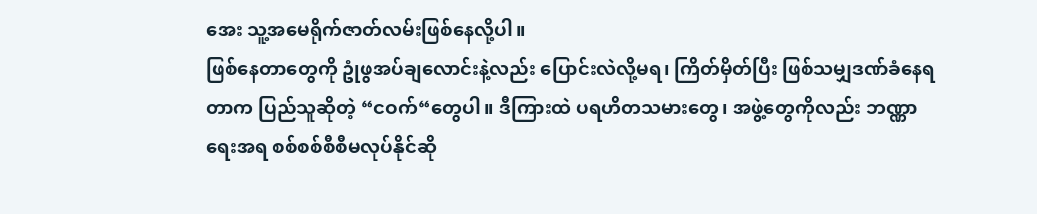အေး သူ့အမေရိုက်ဇာတ်လမ်းဖြစ်နေလို့ပါ။
ဖြစ်နေတာတွေကို ဥုံဖွအပ်ချလောင်းနဲ့လည်း ပြောင်းလဲလို့မရ၊ ကြိတ်မှိတ်ပြီး ဖြစ်သမျှဒဏ်ခံနေရတာက ပြည်သူဆိုတဲ့ “ငဝက်“တွေပါ။ ဒီကြားထဲ ပရဟိတသမားတွေ၊ အဖွဲ့တွေကိုလည်း ဘဏ္ဏာရေးအရ စစ်စစ်စီစီမလုပ်နိုင်ဆို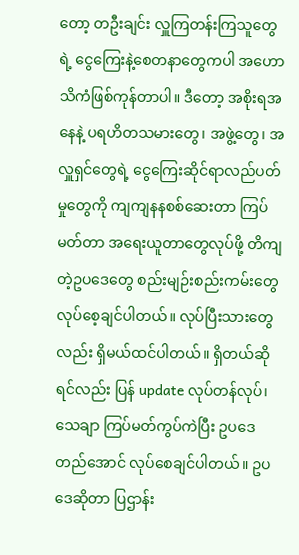တော့ တဦးချင်း လှူကြတန်းကြသူတွေရဲ့ ငွေကြေးနဲ့စေတနာတွေကပါ အဟောသိကံဖြစ်ကုန်တာပါ။ ဒီတော့ အစိုးရအနေနဲ့ ပရဟိတသမားတွေ၊ အဖွဲ့တွေ၊ အလှူရှင်တွေရဲ့ ငွေကြေးဆိုင်ရာလည်ပတ်မှုတွေကို ကျကျနနစစ်ဆေးတာ ကြပ်မတ်တာ အရေးယူတာတွေလုပ်ဖို့ တိကျတဲ့ဥပဒေတွေ စည်းမျဉ်းစည်းကမ်းတွေ လုပ်စေ့ချင်ပါတယ်။ လုပ်ပြီးသားတွေလည်း ရှိမယ်ထင်ပါတယ်။ ရှိတယ်ဆိုရင်လည်း ပြန် update လုပ်တန်လုပ်၊ သေချာ ကြပ်မတ်ကွပ်ကဲပြီး ဥပဒေတည်အောင် လုပ်စေချင်ပါတယ်။ ဥပဒေဆိုတာ ပြဌာန်း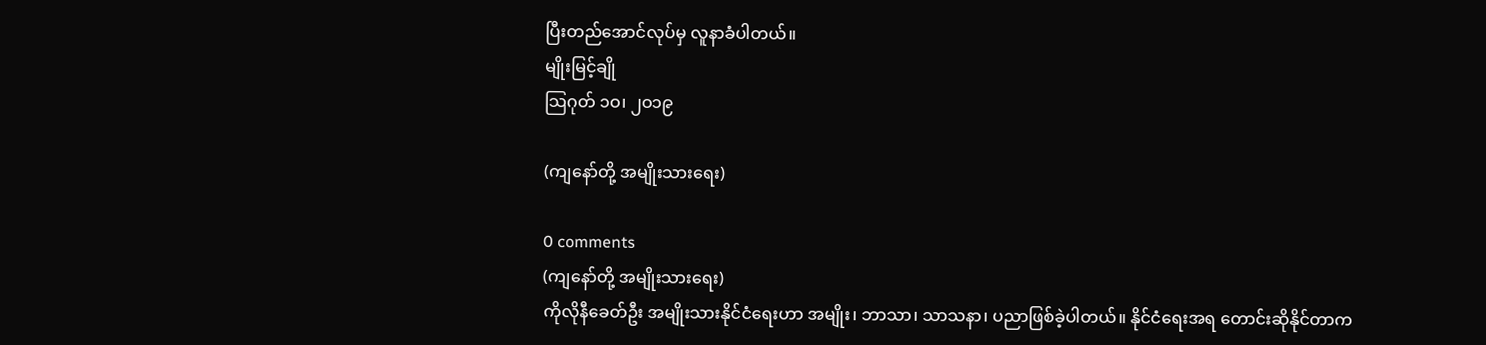ပြီးတည်အောင်လုပ်မှ လူနာခံပါတယ်။
မျိုးမြင့်ချို
သြဂုတ် ၁ဝ၊ ၂ဝ၁၉

(ကျနော်တို့ အမျိုးသားရေး)

0 comments
(ကျနော်တို့ အမျိုးသားရေး)
ကိုလိုနီခေတ်ဦး အမျိုးသားနိုင်ငံရေးဟာ အမျိုး၊ ဘာသာ၊ သာသနာ၊ ပညာဖြစ်ခဲ့ပါတယ်။ နိုင်ငံရေးအရ တောင်းဆိုနိုင်တာက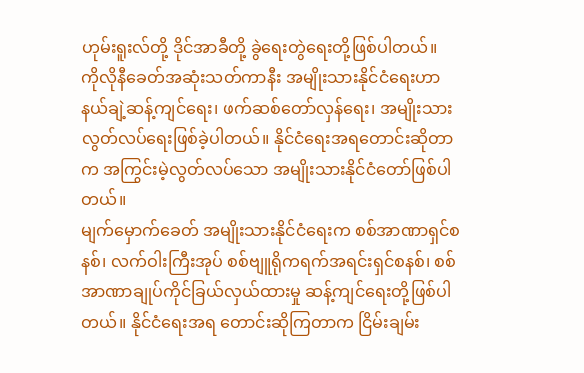ဟုမ်းရူးလ်တို့ ဒိုင်အာခီတို့ ခွဲရေးတွဲရေးတို့ဖြစ်ပါတယ်။
ကိုလိုနီခေတ်အဆုံးသတ်ကာနီး အမျိုးသားနိုင်ငံရေးဟာ နယ်ချဲ့ဆန့်ကျင်ရေး၊ ဖက်ဆစ်တော်လှန်ရေး၊ အမျိုးသားလွတ်လပ်ရေးဖြစ်ခဲ့ပါတယ်။ နိုင်ငံရေးအရတောင်းဆိုတာက အကြွင်းမဲ့လွတ်လပ်သော အမျိုးသားနိုင်ငံတော်ဖြစ်ပါတယ်။
မျက်မှောက်ခေတ် အမျိုးသားနိုင်ငံရေးက စစ်အာဏာရှင်စနစ်၊ လက်ဝါးကြီးအုပ် စစ်ဗျူရိုကရက်အရင်းရှင်စနစ်၊ စစ်အာဏာချုပ်ကိုင်ခြယ်လှယ်ထားမှု ဆန့်ကျင်ရေးတို့ဖြစ်ပါတယ်။ နိုင်ငံရေးအရ တောင်းဆိုကြတာက ငြိမ်းချမ်း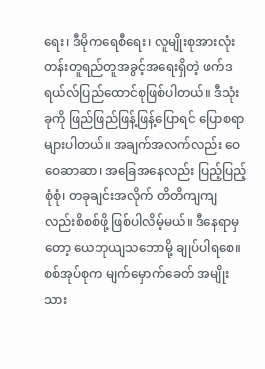ရေး၊ ဒီမိုကရေစီရေး၊ လူမျိုးစုအားလုံးတန်းတူရည်တူအခွင့်အရေးရှိတဲ့ ဖက်ဒရယ်လ်ပြည်ထောင်စုဖြစ်ပါတယ်။ ဒီသုံးခုကို ဖြည်ဖြည်ဖြန့်ဖြန့်ပြောရင် ပြောစရာများပါတယ်။ အချက်အလက်လည်း ဝေဝေဆာဆာ၊ အခြေအနေလည်း ပြည့်ပြည့်စုံစုံ၊ တခုချင်းအလိုက် တိတိကျကျလည်းစိစစ်ဖို့ ဖြစ်ပါလိမ့်မယ်။ ဒီနေရာမှတော့ ယေဘုယျသဘောမို့ ချုပ်ပါရစေ။
စစ်အုပ်စုက မျက်မှောက်ခေတ် အမျိုးသား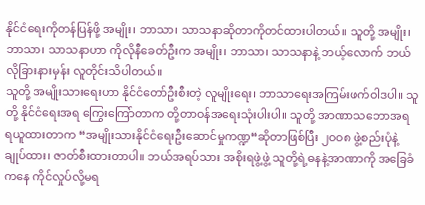နိုင်ငံရေးကိုတန်ပြန်ဖို့ အမျိုး၊ ဘာသာ၊ သာသနာဆိုတာကိုတင်ထားပါတယ်။ သူတို့ အမျိုး၊ ဘာသာ၊ သာသနာဟာ ကိုလိုနီခေတ်ဦးက အမျိုး၊ ဘာသာ၊ သာသနာနဲ့ ဘယ့်လောက် ဘယ်လိုခြားနားမှန်း လူတိုင်းသိပါတယ်။
သူတို့ အမျိုးသားရေးဟာ နိုင်ငံတော်ဦးစီးတဲ့ လူမျိုးရေး၊ ဘာသာရေးအကြမ်းဖက်ဝါဒပါ။ သူတို့ နိုင်ငံရေးအရ ကြွေးကြော်တာက တို့တာဝန်အရေးသုံးပါးပါ။ သူတို့ အာဏာသဘောအရ ရယူထားတာက “အမျိုးသားနိုင်ငံရေးဦးဆောင်မှုကဏ္ဍ“ဆိုတာဖြစ်ပြီး ၂ဝဝ၈ ဖွဲ့စည်းပုံနဲ့ ချုပ်ထား၊ ဇာတ်စီးထားတာပါ။ ဘယ်အရပ်သား အစိုးရဖွဲ့ဖွဲ့ သူတို့ရဲ့ဓနနဲ့အာဏာကို အခြေခံကနေ ကိုင်လှုပ်လို့မရ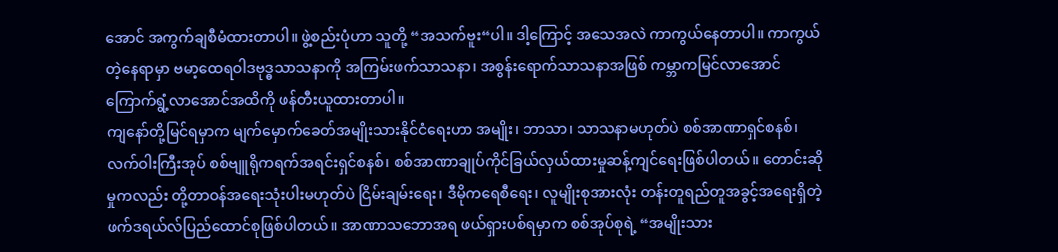အောင် အကွက်ချစီမံထားတာပါ။ ဖွဲ့စည်းပုံဟာ သူတို့ “အသက်ဗူး“ပါ။ ဒါ့ကြောင့် အသေအလဲ ကာကွယ်နေတာပါ။ ကာကွယ်တဲ့နေရာမှာ ဗမာ့ထေရဝါဒဗုဒ္ဓသာသနာကို အကြမ်းဖက်သာသနာ၊ အစွန်းရောက်သာသနာအဖြစ် ကမ္ဘာကမြင်လာအောင် ကြောက်ရွံ့လာအောင်အထိကို ဖန်တီးယူထားတာပါ။
ကျနော်တို့မြင်ရမှာက မျက်မှောက်ခေတ်အမျိုးသားနိုင်ငံရေးဟာ အမျိုး၊ ဘာသာ၊ သာသနာမဟုတ်ပဲ စစ်အာဏာရှင်စနစ်၊ လက်ဝါးကြီးအုပ် စစ်ဗျူရိုကရက်အရင်းရှင်စနစ်၊ စစ်အာဏာချုပ်ကိုင်ခြယ်လှယ်ထားမှုဆန့်ကျင်ရေးဖြစ်ပါတယ်။ တောင်းဆိုမှုကလည်း တို့တာဝန်အရေးသုံးပါးမဟုတ်ပဲ ငြိမ်းချမ်းရေး၊ ဒီမိုကရေစီရေး၊ လူမျိုးစုအားလုံး တန်းတူရည်တူအခွင့်အရေးရှိတဲ့ ဖက်ဒရယ်လ်ပြည်ထောင်စုဖြစ်ပါတယ်။ အာဏာသဘောအရ ဖယ်ရှားပစ်ရမှာက စစ်အုပ်စုရဲ့ “အမျိုးသား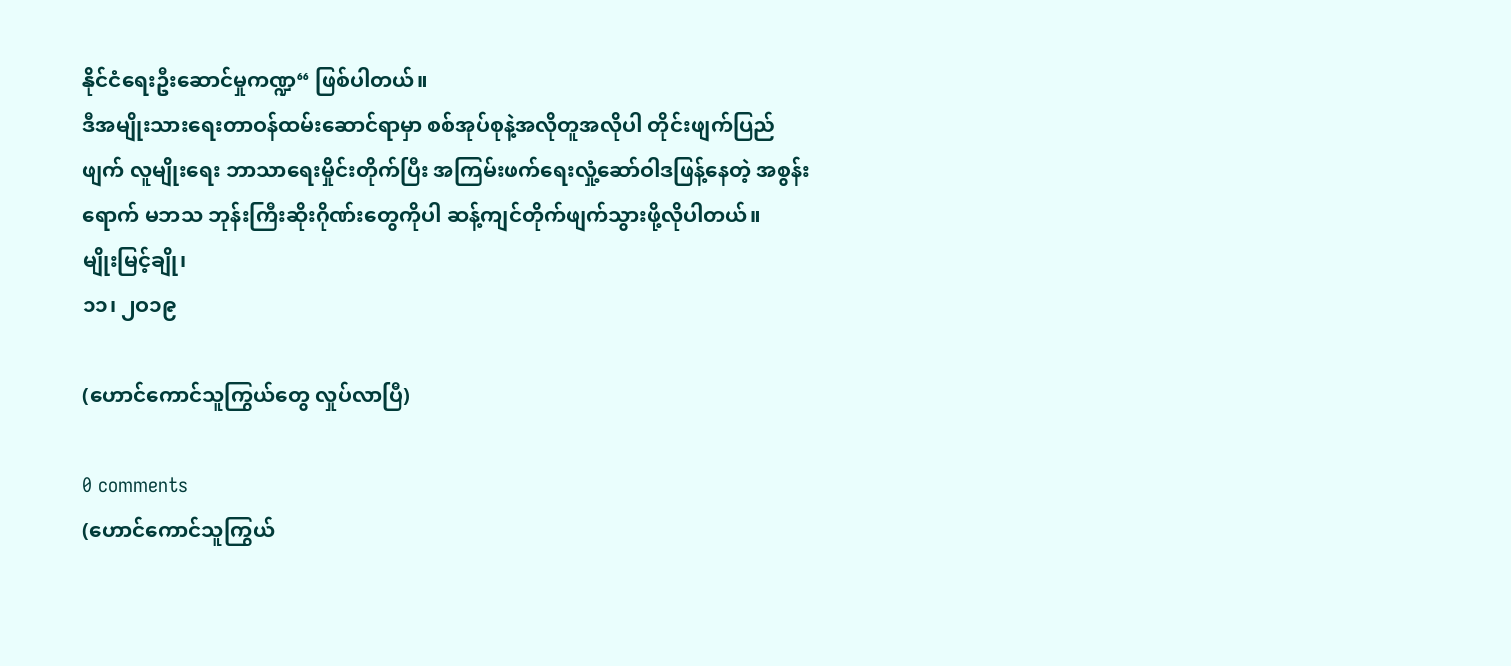နိုင်ငံရေးဦးဆောင်မှုကဏ္ဍ“ ဖြစ်ပါတယ်။
ဒီအမျိုးသားရေးတာဝန်ထမ်းဆောင်ရာမှာ စစ်အုပ်စုနဲ့အလိုတူအလိုပါ တိုင်းဖျက်ပြည်ဖျက် လူမျိုးရေး ဘာသာရေးမှိုင်းတိုက်ပြီး အကြမ်းဖက်ရေးလှုံ့ဆော်ဝါဒဖြန့်နေတဲ့ အစွန်းရောက် မဘသ ဘုန်းကြီးဆိုးဂိုဏ်းတွေကိုပါ ဆန့်ကျင်တိုက်ဖျက်သွားဖို့လိုပါတယ်။
မျိုးမြင့်ချို၊
၁၁၊ ၂ဝ၁၉

(ဟောင်ကောင်သူကြွယ်တွေ လှုပ်လာပြီ)

0 comments
(ဟောင်ကောင်သူကြွယ်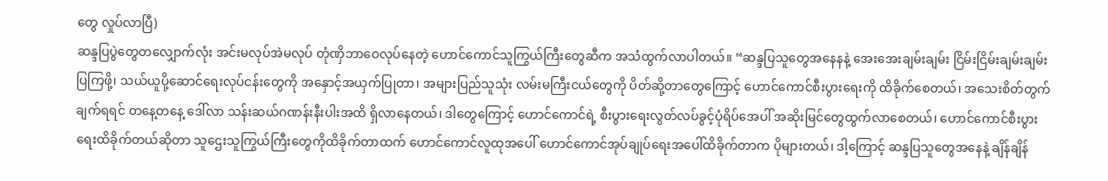တွေ လှုပ်လာပြီ)
ဆန္ဒပြပွဲတွေတလျှောက်လုံး အင်းမလုပ်အဲမလုပ် တုံဏှိဘာဝေလုပ်နေတဲ့ ဟောင်ကောင်သူကြွယ်ကြီးတွေဆီက အသံထွက်လာပါတယ်။ “ဆန္ဒပြသူတွေအနေနနဲ့ အေးအေးချမ်းချမ်း ငြိမ်းငြိမ်းချမ်းချမ်းပြကြဖို့၊ သယ်ယူပို့ဆောင်ရေးလုပ်ငန်းတွေကို အနှောင့်အယှက်ပြုတာ၊ အများပြည်သူသုံး လမ်းမကြီးငယ်တွေကို ပိတ်ဆို့တာတွေကြောင့် ဟောင်ကောင်စီးပွားရေးကို ထိခိုက်စေတယ်၊ အသေးစိတ်တွက်ချက်ရရင် တနေ့တနေ့ ဒေါ်လာ သန်းဆယ်ဂဏန်းနီးပါးအထိ ရှိလာနေတယ်၊ ဒါတွေကြောင့် ဟောင်ကောင်ရဲ့ စီးပွားရေးလွတ်လပ်ခွင့်ပုံရိပ်အေပါ် အဆိုးမြင်တွေထွက်လာစေတယ်၊ ဟောင်ကောင်စီးပွားရေးထိခိုက်တယ်ဆိုတာ သူဌေးသူကြွယ်ကြီးတွေကိုထိခိုက်တာထက် ဟောင်ကောင်လူထုအပေါ် ဟောင်ကောင်အုပ်ချုပ်ရေးအပေါ်ထိခိုက်တာက ပိုများတယ်၊ ဒါ့ကြောင့် ဆန္ဒပြသူတွေအနေနဲ့ ချိန်ချိန်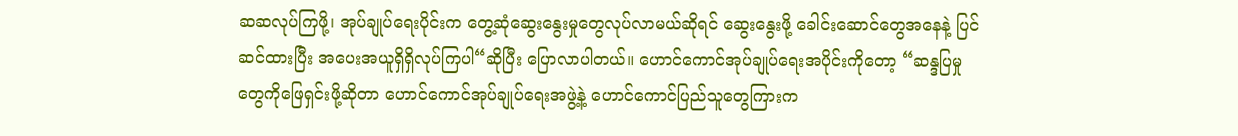ဆဆလုပ်ကြဖို့၊ အုပ်ချုပ်ရေးပိုင်းက တွေ့ဆုံဆွေးနွေးမှုတွေလုပ်လာမယ်ဆိုရင် ဆွေးနွေးဖို့ ခေါင်းဆောင်တွေအနေနဲ့ ပြင်ဆင်ထားပြီး အပေးအယူရှိရှိလုပ်ကြပါ“ဆိုပြီး ပြောလာပါတယ်။ ဟောင်ကောင်အုပ်ချုပ်ရေးအပိုင်းကိုတော့ “ဆန္ဒပြမှုတွေကိုဖြေရှင်းဖို့ဆိုတာ ဟောင်ကောင်အုပ်ချုပ်ရေးအဖွဲ့နဲ့ ဟောင်ကောင်ပြည်သူတွေကြားက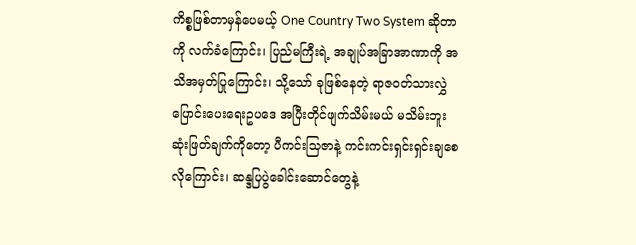ကိစ္စဖြစ်တာမှန်ပေမယ့် One Country Two System ဆိုတာကို လက်ခံကြောင်း၊ ပြည်မကြီးရဲ့ အချုပ်အခြာအာဏာကို အသိအမှတ်ပြုကြောင်း၊ သို့သော် ခုဖြစ်နေတဲ့ ရာဇဝတ်သားလွှဲပြောင်းပေးရေးဥပဒေ အပြီးတိုင်ဖျက်သိမ်းမယ် မသိမ်းဘူးဆုံးဖြတ်ချက်ကိုတော့ ပီကင်းသြဇာနဲ့ ကင်းကင်းရှင်းရှင်းချစေလိုကြောင်း၊ ဆန္ဒပြပွဲခေါင်းဆောင်တွေနဲ့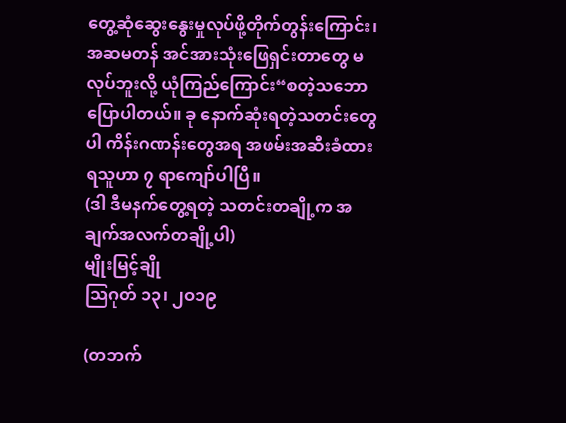တွေ့ဆုံဆွေးနွေးမှုလုပ်ဖို့တိုက်တွန်းကြောင်း၊ အဆမတန် အင်အားသုံးဖြေရှင်းတာတွေ မလုပ်ဘူးလို့ ယုံကြည်ကြောင်း“စတဲ့သဘောပြောပါတယ်။ ခု နောက်ဆုံးရတဲ့သတင်းတွေပါ ကိန်းဂဏန်းတွေအရ အဖမ်းအဆီးခံထားရသူဟာ ၇ ရာကျော်ပါပြီ။
(ဒါ ဒီမနက်တွေ့ရတဲ့ သတင်းတချို့က အချက်အလက်တချို့ပါ)
မျိုးမြင့်ချို
သြဂုတ် ၁၃၊ ၂ဝ၁၉

(တဘက်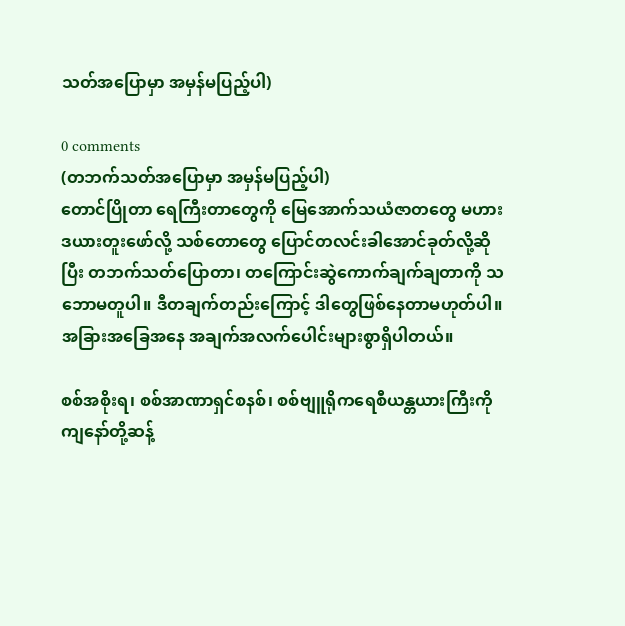သတ်အပြောမှာ အမှန်မပြည့်ပါ)

0 comments
(တဘက်သတ်အပြောမှာ အမှန်မပြည့်ပါ)
တောင်ပြိုတာ ရေကြီးတာတွေကို မြေအောက်သယံဇာတတွေ မဟားဒယားတူးဖော်လို့ သစ်တောတွေ ပြောင်တလင်းခါအောင်ခုတ်လို့ဆိုပြီး တဘက်သတ်ပြောတာ၊ တကြောင်းဆွဲကောက်ချက်ချတာကို သဘောမတူပါ။ ဒီတချက်တည်းကြောင့် ဒါတွေဖြစ်နေတာမဟုတ်ပါ။ အခြားအခြေအနေ အချက်အလက်ပေါင်းများစွာရှိပါတယ်။

စစ်အစိုးရ၊ စစ်အာဏာရှင်စနစ်၊ စစ်ဗျူရိုကရေစီယန္တယားကြီးကို ကျနော်တို့ဆန့်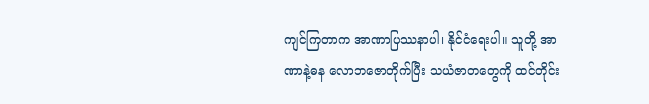ကျင်ကြတာက အာဏာပြဿနာပါ၊ နိုင်ငံရေးပါ။ သူတို့ အာဏာနဲ့ဓန လောဘဇောတိုက်ပြီး သယံဇာတတွေကို ထင်တိုင်း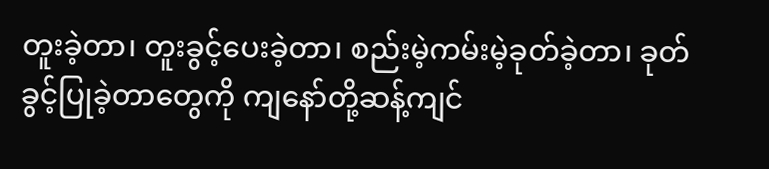တူးခဲ့တာ၊ တူးခွင့်ပေးခဲ့တာ၊ စည်းမဲ့ကမ်းမဲ့ခုတ်ခဲ့တာ၊ ခုတ်ခွင့်ပြုခဲ့တာတွေကို ကျနော်တို့ဆန့်ကျင်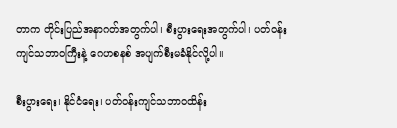တာက တိုင်းပြည်အနာဂတ်အတွက်ပါ၊ စီးပွားရေးအတွက်ပါ၊ ပတ်ဝန်းကျင်သဘာဝကြီးနဲ့ ဂေဟစနစ် အပျက်စီးမခံနိုင်လို့ပါ။

စီးပွားရေး၊ နိုင်ငံရေး၊ ပတ်ဝန်းကျင်သဘာဝထိန်း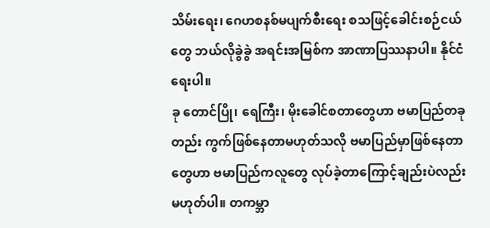သိမ်းရေး၊ ဂေဟစနစ်မပျက်စီးရေး စသဖြင့်ခေါင်းစဉ်ငယ်တွေ ဘယ်လိုခွဲခွဲ အရင်းအမြစ်က အာဏာပြဿနာပါ။ နိုင်ငံရေးပါ။
ခု တောင်ပြို၊ ရေကြီး၊ မိုးခေါင်စတာတွေဟာ ဗမာပြည်တခုတည်း ကွက်ဖြစ်နေတာမဟုတ်သလို ဗမာပြည်မှာဖြစ်နေတာတွေဟာ ဗမာပြည်ကလူတွေ လုပ်ခဲ့တာကြောင့်ချည်းပဲလည်း မဟုတ်ပါ။ တကမ္ဘာ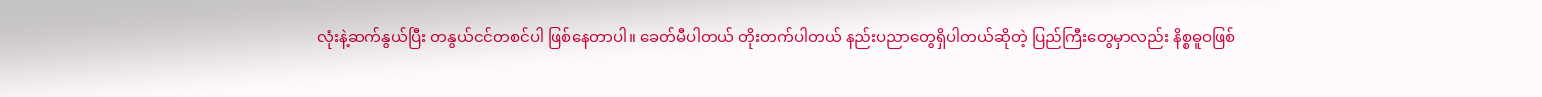လုံးနဲ့ဆက်နွယ်ပြီး တနွယ်ငင်တစင်ပါ ဖြစ်နေတာပါ။ ခေတ်မီပါတယ် တိုးတက်ပါတယ် နည်းပညာတွေရှိပါတယ်ဆိုတဲ့ ပြည်ကြီးတွေမှာလည်း နိစ္စဓူဝဖြစ်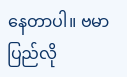နေတာပါ။ ဗမာပြည်လို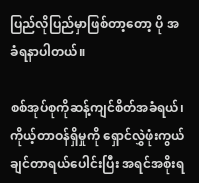ပြည်လိုပြည်မှာဖြစ်တာ့တော့ ပို အခံရနာပါတယ်။

စစ်အုပ်စုကိုဆန့်ကျင်စိတ်အခံရယ်၊ ကိုယ့်တာဝန်ရှိမှုကို ရှောင်လွှဲဖုံးကွယ်ချင်တာရယ်ပေါင်းပြီး အရင်အစိုးရ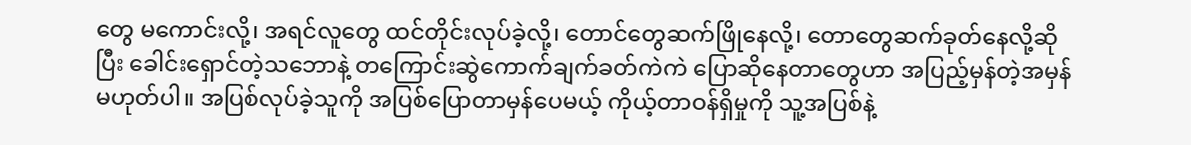တွေ မကောင်းလို့၊ အရင်လူတွေ ထင်တိုင်းလုပ်ခဲ့လို့၊ တောင်တွေဆက်ဖြိုနေလို့၊ တောတွေဆက်ခုတ်နေလို့ဆိုပြီး ခေါင်းရှောင်တဲ့သဘောနဲ့ တကြောင်းဆွဲကောက်ချက်ခတ်ကဲကဲ ပြောဆိုနေတာတွေဟာ အပြည့်မှန်တဲ့အမှန် မဟုတ်ပါ။ အပြစ်လုပ်ခဲ့သူကို အပြစ်ပြောတာမှန်ပေမယ့် ကိုယ့်တာဝန်ရှိမှုကို သူ့အပြစ်နဲ့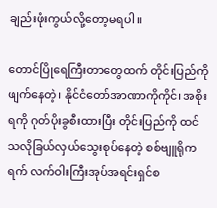ချည်းဖုံးကွယ်လို့တော့မရပါ။

တောင်ပြိုရေကြီးတာတွေထက် တိုင်းပြည်ကိုဖျက်နေတဲ့၊ နိုင်ငံတော်အာဏာကိုကိုင်၊ အစိုးရကို ဂုတ်ပိုးခွစီးထားပြီး တိုင်းပြည်ကို ထင်သလိုခြယ်လှယ်သွေးစုပ်နေတဲ့ စစ်ဗျူရိုကရက် လက်ဝါးကြီးအုပ်အရင်းရှင်စ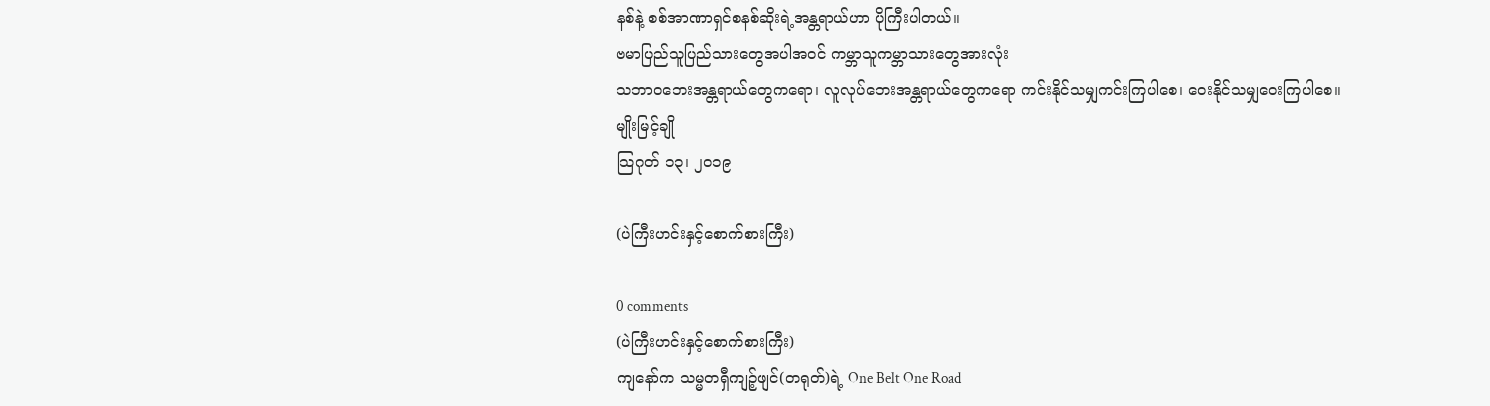နစ်နဲ့ စစ်အာဏာရှင်စနစ်ဆိုးရဲ့အန္တရာယ်ဟာ ပိုကြီးပါတယ်။
ဗမာပြည်သူပြည်သားတွေအပါအဝင် ကမ္ဘာသူကမ္ဘာသားတွေအားလုံး
သဘာဝဘေးအန္တရာယ်တွေကရော၊ လူလုပ်ဘေးအန္တရာယ်တွေကရော ကင်းနိုင်သမျှကင်းကြပါစေ၊ ဝေးနိုင်သမျှဝေးကြပါစေ။
မျိုးမြင့်ချို
သြဂုတ် ၁၃၊ ၂ဝ၁၉

(ပဲကြီးဟင်းနှင့်စောက်စားကြီး)

0 comments
(ပဲကြီးဟင်းနှင့်စောက်စားကြီး)
ကျနော်က သမ္မတရှီကျဉ့်ဖျင်(တရုတ်)ရဲ့ One Belt One Road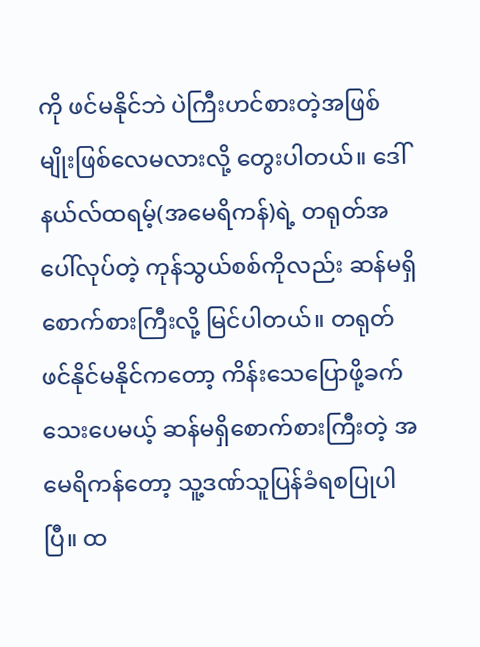ကို ဖင်မနိုင်ဘဲ ပဲကြီးဟင်စားတဲ့အဖြစ်မျိုးဖြစ်လေမလားလို့ တွေးပါတယ်။ ဒေါ်နယ်လ်ထရမ့်(အမေရိကန်)ရဲ့ တရုတ်အပေါ်လုပ်တဲ့ ကုန်သွယ်စစ်ကိုလည်း ဆန်မရှိစောက်စားကြီးလို့ မြင်ပါတယ်။ တရုတ်ဖင်နိုင်မနိုင်ကတော့ ကိန်းသေပြောဖို့ခက်သေးပေမယ့် ဆန်မရှိစောက်စားကြီးတဲ့ အမေရိကန်တော့ သူ့ဒဏ်သူပြန်ခံရစပြုပါပြီ။ ထ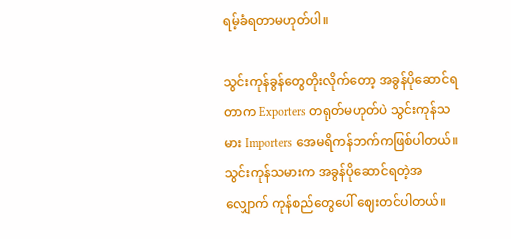ရမ့်ခံရတာမဟုတ်ပါ။

သွင်းကုန်ခွန်တွေတိုးလိုက်တော့ အခွန်ပိုဆောင်ရတာက Exporters တရုတ်မဟုတ်ပဲ သွင်းကုန်သမား Importers အေမရိကန်ဘက်ကဖြစ်ပါတယ်။ သွင်းကုန်သမားက အခွန်ပိုဆောင်ရတဲ့အလျှောက် ကုန်စည်တွေပေါ် ဈေးတင်ပါတယ်။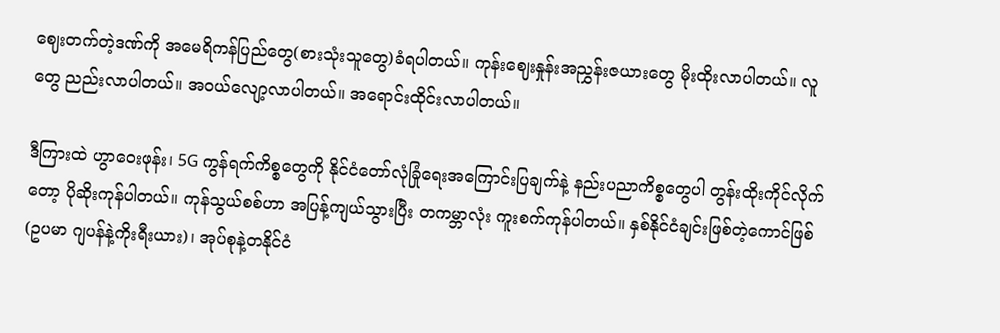ဈေးတက်တဲ့ဒဏ်ကို အမေရိကန်ပြည်တွေ(စားသုံးသူတွေ)ခံရပါတယ်။ ကုန်းဈေးနှုန်းအညွှန်းဇယားတွေ မိုးထိုးလာပါတယ်။ လူတွေ ညည်းလာပါတယ်။ အဝယ်လျော့လာပါတယ်။ အရောင်းထိုင်းလာပါတယ်။

ဒီကြားထဲ ဟွာဝေးဖုန်း၊ 5G ကွန်ရက်ကိစ္စတွေကို နိုင်ငံတော်လုံခြုံရေးအကြောင်းပြချက်နဲ့ နည်းပညာကိစ္စတွေပါ တွန်းထိုးကိုင်လိုက်တော့ ပိုဆိုးကုန်ပါတယ်။ ကုန်သွယ်စစ်ဟာ အပြန့်ကျယ်သွားပြီး တကမ္ဘာလုံး ကူးစက်ကုန်ပါတယ်။ နှစ်နိုင်ငံချင်းဖြစ်တဲ့ကောင်ဖြစ်(ဥပမာ ဂျပန်နဲ့ကိုးရီးယား)၊ အုပ်စုနဲ့တနိုင်ငံ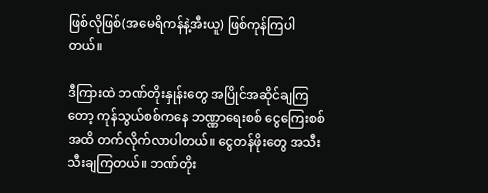ဖြစ်လိုဖြစ်(အမေရိကန်နဲ့အီးယူ) ဖြစ်ကုန်ကြပါတယ်။

ဒီကြားထဲ ဘဏ်တိုးနှုန်းတွေ အပြိုင်အဆိုင်ချကြတော့ ကုန်သွယ်စစ်ကနေ ဘဏ္ဏာရေးစစ် ငွေကြေးစစ်အထိ တက်လိုက်လာပါတယ်။ ငွေတန်ဖိုးတွေ အသီးသီးချကြတယ်။ ဘဏ်တိုး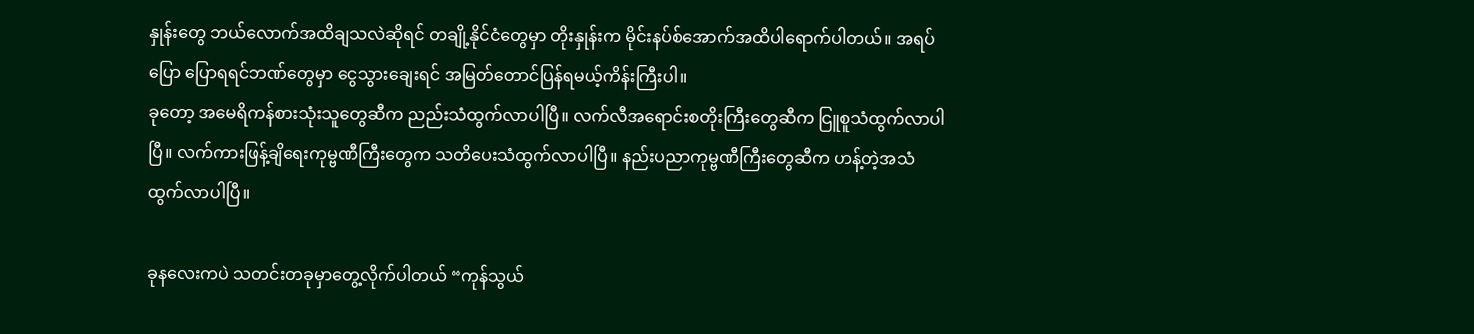နှုန်းတွေ ဘယ်လောက်အထိချသလဲဆိုရင် တချို့နိုင်ငံတွေမှာ တိုးနှုန်းက မိုင်းနပ်စ်အောက်အထိပါရောက်ပါတယ်။ အရပ်ပြော ပြောရရင်ဘဏ်တွေမှာ ငွေသွားချေးရင် အမြတ်တောင်ပြန်ရမယ့်ကိန်းကြီးပါ။
ခုတော့ အမေရိကန်စားသုံးသူတွေဆီက ညည်းသံထွက်လာပါပြီ။ လက်လီအရောင်းစတိုးကြီးတွေဆီက ငြူစူသံထွက်လာပါပြီ။ လက်ကားဖြန့်ချိရေးကုမ္ဗဏီကြီးတွေက သတိပေးသံထွက်လာပါပြီ။ နည်းပညာကုမ္ဗဏီကြီးတွေဆီက ဟန့်တဲ့အသံထွက်လာပါပြီ။

ခုနလေးကပဲ သတင်းတခုမှာတွေ့လိုက်ပါတယ် “ကုန်သွယ်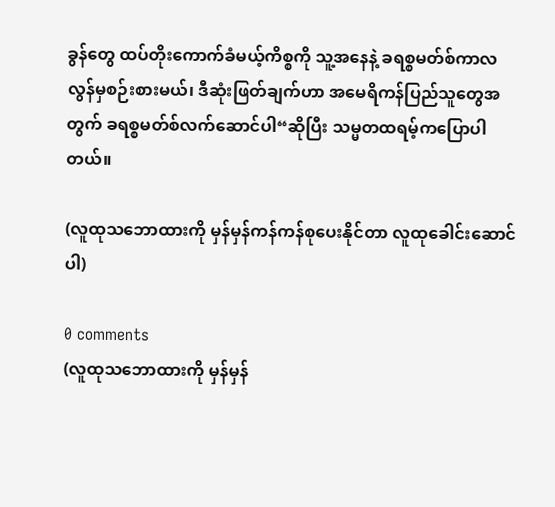ခွန်တွေ ထပ်တိုးကောက်ခံမယ့်ကိစ္စကို သူ့အနေနဲ့ ခရစ္စမတ်စ်ကာလလွန်မှစဉ်းစားမယ်၊ ဒီဆုံးဖြတ်ချက်ဟာ အမေရိကန်ပြည်သူတွေအတွက် ခရစ္စမတ်စ်လက်ဆောင်ပါ“ဆိုပြီး သမ္မတထရမ့်ကပြောပါတယ်။

(လူထုသဘောထားကို မှန်မှန်ကန်ကန်စုပေးနိုင်တာ လူထုခေါင်းဆောင်ပါ)

0 comments
(လူထုသဘောထားကို မှန်မှန်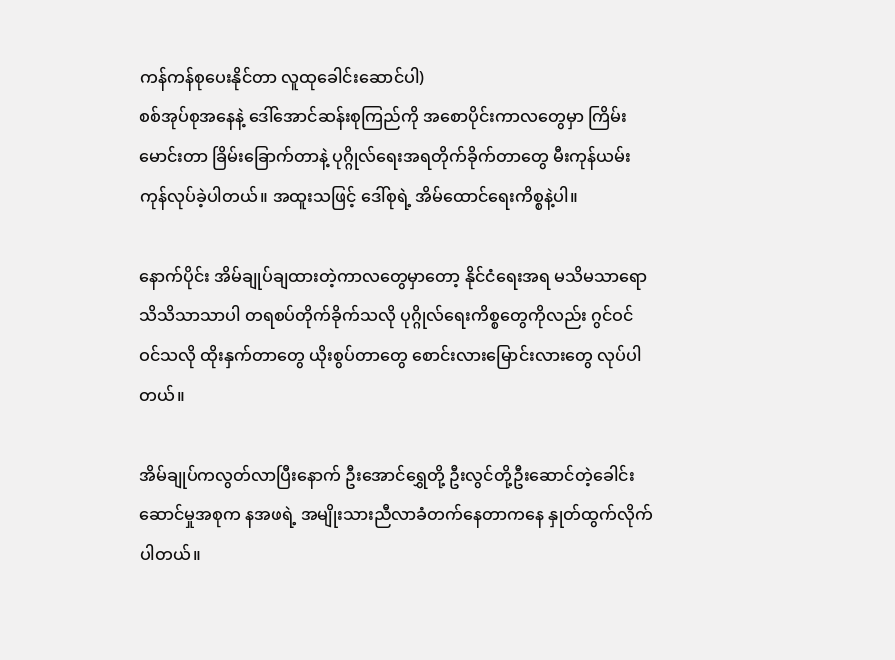ကန်ကန်စုပေးနိုင်တာ လူထုခေါင်းဆောင်ပါ)
စစ်အုပ်စုအနေနဲ့ ဒေါ်အောင်ဆန်းစုကြည်ကို အစောပိုင်းကာလတွေမှာ ကြိမ်းမောင်းတာ ခြိမ်းခြောက်တာနဲ့ ပုဂ္ဂိုလ်ရေးအရတိုက်ခိုက်တာတွေ မီးကုန်ယမ်းကုန်လုပ်ခဲ့ပါတယ်။ အထူးသဖြင့် ဒေါ်စုရဲ့ အိမ်ထောင်ရေးကိစ္စနဲ့ပါ။

နောက်ပိုင်း အိမ်ချုပ်ချထားတဲ့ကာလတွေမှာတော့ နိုင်ငံရေးအရ မသိမသာရော သိသိသာသာပါ တရစပ်တိုက်ခိုက်သလို ပုဂ္ဂိုလ်ရေးကိစ္စတွေကိုလည်း ဂွင်ဝင် ဝင်သလို ထိုးနှက်တာတွေ ယိုးစွပ်တာတွေ စောင်းလားမြောင်းလားတွေ လုပ်ပါတယ်။

အိမ်ချုပ်ကလွတ်လာပြီးနောက် ဦးအောင်ရွှေတို့ ဦးလွင်တို့ဦးဆောင်တဲ့ခေါင်းဆောင်မှုအစုက နအဖရဲ့ အမျိုးသားညီလာခံတက်နေတာကနေ နှုတ်ထွက်လိုက်ပါတယ်။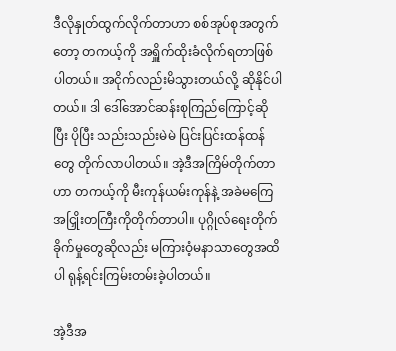ဒီလိုနှုတ်ထွက်လိုက်တာဟာ စစ်အုပ်စုအတွက်တော့ တကယ့်ကို အရှိူက်ထိုးခံလိုက်ရတာဖြစ်ပါတယ်။ အငိုက်လည်းမိသွားတယ်လို့ ဆိုနိုင်ပါတယ်။ ဒါ ဒေါ်အောင်ဆန်းစုကြည်ကြောင့်ဆိုပြီး ပိုပြီး သည်းသည်းမဲမဲ ပြင်းပြင်းထန်ထန်တွေ တိုက်လာပါတယ်။ အဲ့ဒီအကြိမ်တိုက်တာဟာ တကယ့်ကို မီးကုန်ယမ်းကုန်နဲ့ အခဲမကြေ အငြှိုးတကြီးကိုတိုက်တာပါ။ ပုဂ္ဂိုလ်ရေးတိုက်ခိုက်မှုတွေဆိုလည်း မကြားဝံ့မနာသာတွေအထိပါ ရုန့်ရင်းကြမ်းတမ်းခဲ့ပါတယ်။

အဲ့ဒီအ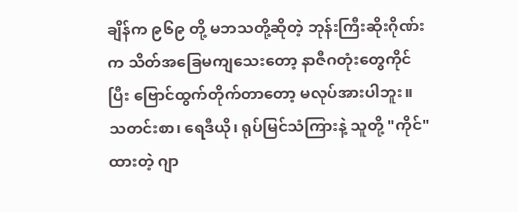ချိန်က ၉၆၉ တို့ မဘသတို့ဆိုတဲ့ ဘုန်းကြီးဆိုးဂိုဏ်းက သိတ်အခြေမကျသေးတော့ နာဇီဂတုံးတွေကိုင်ပြီး ဗြောင်ထွက်တိုက်တာတော့ မလုပ်အားပါဘူး။ သတင်းစာ၊ ရေဒီယို၊ ရုပ်မြင်သံကြားနဲ့ သူတို့ "ကိုင်"ထားတဲ့ ဂျာ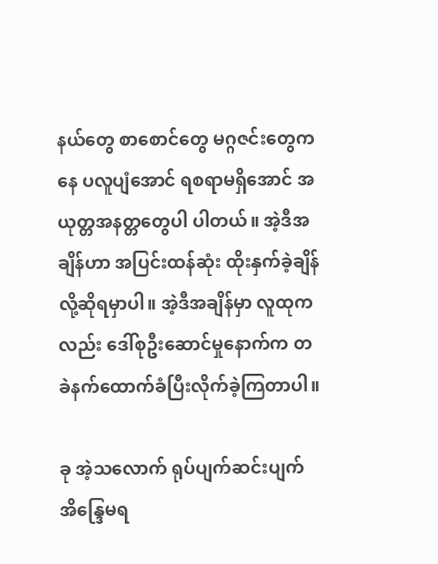နယ်တွေ စာစောင်တွေ မဂ္ဂဇင်းတွေကနေ ပလူပျံအောင် ရစရာမရှိအောင် အယုတ္တအနတ္တတွေပါ ပါတယ်။ အဲ့ဒီအချိန်ဟာ အပြင်းထန်ဆုံး ထိုးနှက်ခဲ့ချိန်လို့ဆိုရမှာပါ။ အဲ့ဒီအချိန်မှာ လူထုကလည်း ဒေါ်စုဦးဆောင်မှုနောက်က တခဲနက်ထောက်ခံပြီးလိုက်ခဲ့ကြတာပါ။

ခု အဲ့သလောက် ရုပ်ပျက်ဆင်းပျက် အိန္ဒြေမရ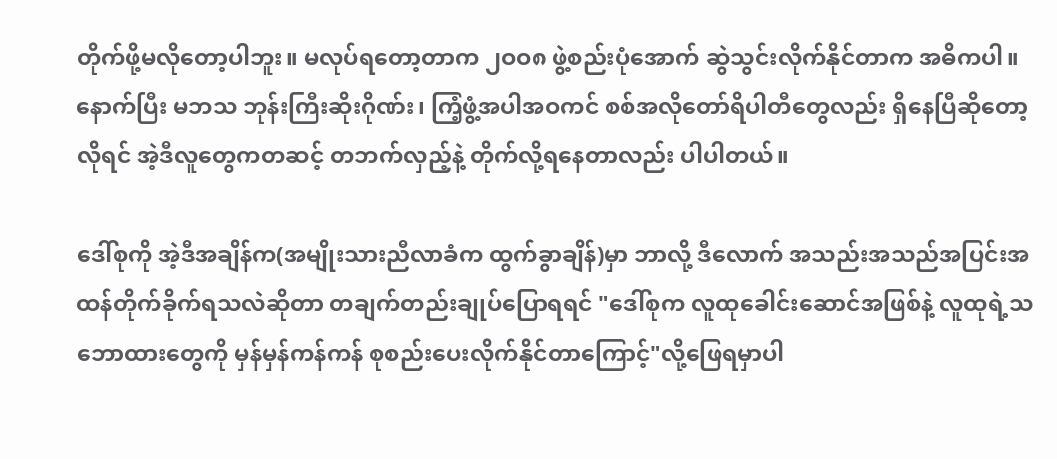တိုက်ဖို့မလိုတော့ပါဘူး။ မလုပ်ရတော့တာက ၂ဝဝ၈ ဖွဲ့စည်းပုံအောက် ဆွဲသွင်းလိုက်နိုင်တာက အဓိကပါ။ နောက်ပြီး မဘသ ဘုန်းကြီးဆိုးဂိုဏ်း၊ ကြံ့ဖွံ့အပါအဝကင် စစ်အလိုတော်ရိပါတီတွေလည်း ရှိနေပြီဆိုတော့ လိုရင် အဲ့ဒီလူတွေကတဆင့် တဘက်လှည့်နဲ့ တိုက်လို့ရနေတာလည်း ပါပါတယ်။

ဒေါ်စုကို အဲ့ဒီအချိန်က(အမျိုးသားညီလာခံက ထွက်ခွာချိန်)မှာ ဘာလို့ ဒီလောက် အသည်းအသည်အပြင်းအထန်တိုက်ခိုက်ရသလဲဆိုတာ တချက်တည်းချုပ်ပြောရရင် "ဒေါ်စုက လူထုခေါင်းဆောင်အဖြစ်နဲ့ လူထုရဲ့သဘောထားတွေကို မှန်မှန်ကန်ကန် စုစည်းပေးလိုက်နိုင်တာကြောင့်"လို့ဖြေရမှာပါ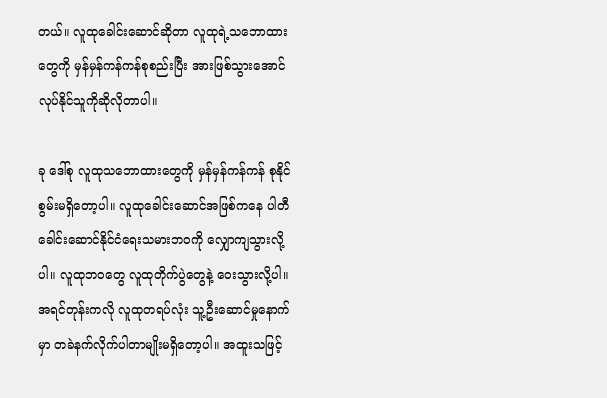တယ်။ လူထုခေါင်းဆောင်ဆိုတာ လူထုရဲ့သဘောထားတွေကို မှန်မှန်ကန်ကန်စုစည်းပြီး အားဖြစ်သွားအောင်လုပ်နိုင်သူကိုဆိုလိုတာပါ။

ခု ဒေါ်စု လူထုသဘောထားတွေကို မှန်မှန်ကန်ကန် စုနိုင်စွမ်းမရှိတော့ပါ။ လူထုခေါင်းဆောင်အဖြစ်ကနေ ပါတီခေါင်းဆောင်နိုင်ငံရေးသမားဘဝကို လျှောကျသွားလို့ပါ။ လူထုဘဝတွေ လူထုတိုက်ပွဲတွေနဲ့ ဝေးသွားလို့ပါ။ အရင်တုန်းကလို လူထုတရပ်လုံး သူ့ဦးဆောင်မှုနောက်မှာ တခဲနက်လိုက်ပါတာမျိုးမရှိတော့ပါ။ အထူးသဖြင့်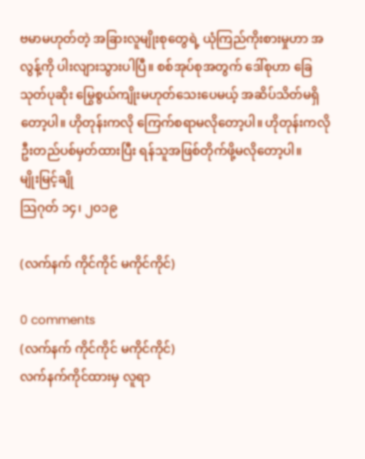ဗမာမဟုတ်တဲ့ အခြားလူမျိုးစုတွေရဲ့ ယုံကြည်ကိုးစားမှုဟာ အလွန့်ကို ပါးလျားသွားပါပြီ။ စစ်အုပ်စုအတွက် ဒေါ်စုဟာ ခြေသုတ်ပုဆိုး မြွေစွယ်ကျိုးမဟုတ်သေးပေမယ့် အဆိပ်သိတ်မရှိတော့ပါ။ ဟိုတုန်းကလို ကြေက်စရာမလိုတော့ပါ။ ဟိုတုန်းကလို ဦးတည်ပစ်မှတ်ထားပြီး ရန်သူအဖြစ်တိုက်ဖို့မလိုတော့ပါ။
မျိုးမြင့်ချို
သြဂုတ် ၁၄၊ ၂ဝ၁၉

(လက်နက် ကိုင်ကိုင် မကိုင်ကိုင်)

0 comments
(လက်နက် ကိုင်ကိုင် မကိုင်ကိုင်)
လက်နက်ကိုင်ထားမှ လူရာ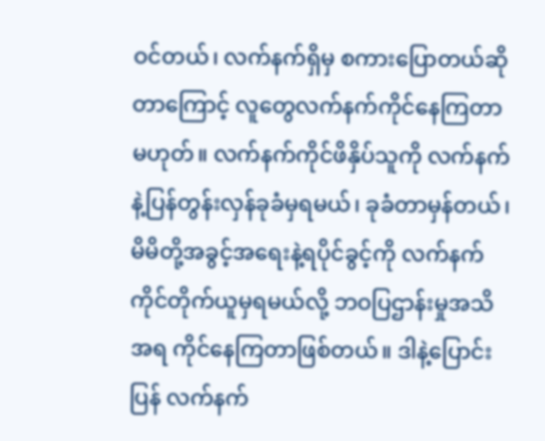ဝင်တယ်၊ လက်နက်ရှိမှ စကားပြောတယ်ဆိုတာကြောင့် လူတွေလက်နက်ကိုင်နေကြတာမဟုတ်။ လက်နက်ကိုင်ဖိနှိပ်သူကို လက်နက်နဲ့ပြန်တွန်းလှန်ခုခံမှရမယ်၊ ခုခံတာမှန်တယ်၊ မိမိတို့အခွင့်အရေးနဲ့ရပိုင်ခွင့်ကို လက်နက်ကိုင်တိုက်ယူမှရမယ်လို့ ဘဝပြဌာန်းမှုအသိအရ ကိုင်နေကြတာဖြစ်တယ်။ ဒါနဲ့ပြောင်းပြန် လက်နက်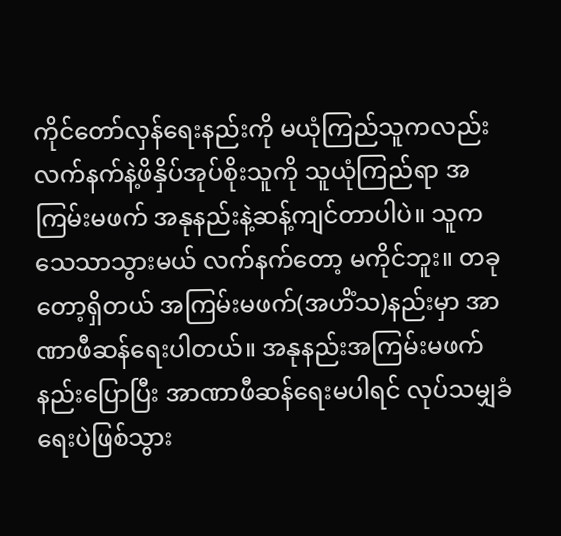ကိုင်တော်လှန်ရေးနည်းကို မယုံကြည်သူကလည်း လက်နက်နဲ့ဖိနှိပ်အုပ်စိုးသူကို သူယုံကြည်ရာ အကြမ်းမဖက် အနုနည်းနဲ့ဆန့်ကျင်တာပါပဲ။ သူက သေသာသွားမယ် လက်နက်တော့ မကိုင်ဘူး။ တခုတော့ရှိတယ် အကြမ်းမဖက်(အဟိံသ)နည်းမှာ အာဏာဖီဆန်ရေးပါတယ်။ အနုနည်းအကြမ်းမဖက်နည်းပြောပြီး အာဏာဖီဆန်ရေးမပါရင် လုပ်သမျှခံရေးပဲဖြစ်သွား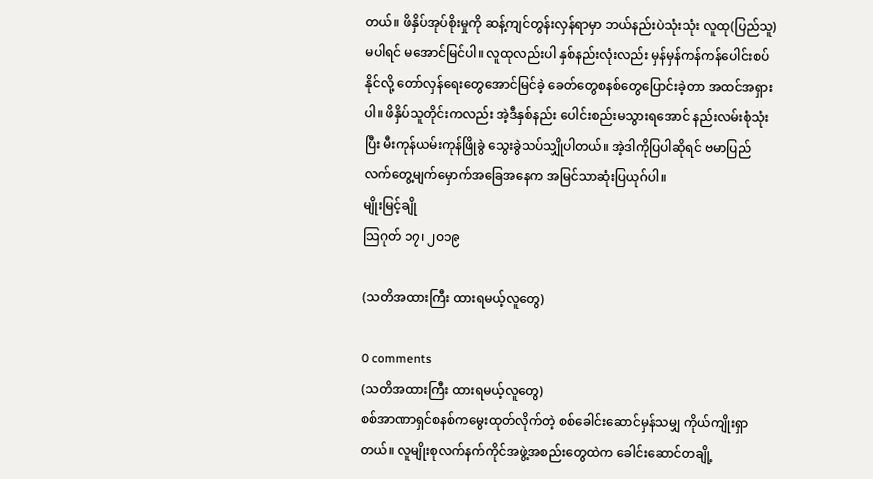တယ်။ ဖိနှိပ်အုပ်စိုးမှုကို ဆန့်ကျင်တွန်းလှန်ရာမှာ ဘယ်နည်းပဲသုံးသုံး လူထု(ပြည်သူ)မပါရင် မအောင်မြင်ပါ။ လူထုလည်းပါ နှစ်နည်းလုံးလည်း မှန်မှန်ကန်ကန်ပေါင်းစပ်နိုင်လို့ တော်လှန်ရေးတွေအောင်မြင်ခဲ့ ခေတ်တွေစနစ်တွေပြောင်းခဲ့တာ အထင်အရှားပါ။ ဖိနှိပ်သူတိုင်းကလည်း အဲ့ဒီနှစ်နည်း ပေါင်းစည်းမသွားရအောင် နည်းလမ်းစုံသုံးပြီး မီးကုန်ယမ်းကုန်ဖြိုခွဲ သွေးခွဲသပ်သျှိုပါတယ်။ အဲ့ဒါကိုပြပါဆိုရင် ဗမာပြည်လက်တွေ့မျက်မှောက်အခြေအနေက အမြင်သာဆုံးပြယုဂ်ပါ။
မျိုးမြင့်ချို
သြဂုတ် ၁၇၊ ၂ဝ၁၉

(သတိအထားကြီး ထားရမယ့်လူတွေ)

0 comments
(သတိအထားကြီး ထားရမယ့်လူတွေ)
စစ်အာဏာရှင်စနစ်ကမွေးထုတ်လိုက်တဲ့ စစ်ခေါင်းဆောင်မှန်သမျှ ကိုယ်ကျိုးရှာတယ်။ လူမျိုးစုလက်နက်ကိုင်အဖွဲ့အစည်းတွေထဲက ခေါင်းဆောင်တချို့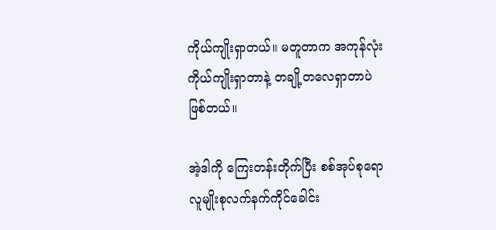ကိုယ်ကျိုးရှာတယ်။ မတူတာက အကုန်လုံးကိုယ်ကျိုးရှာတာနဲ့ တချို့တလေရှာတာပဲဖြစ်တယ်။

အဲ့ဒါကို ကြေးတန်းတိုက်ပြီး စစ်အုပ်စုရော လူမျိုးစုလက်နက်ကိုင်ခေါင်း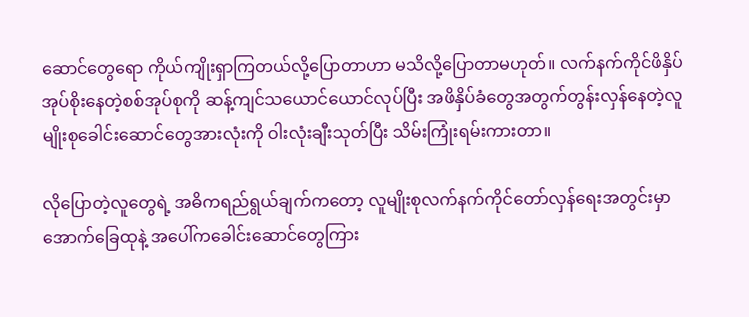ဆောင်တွေရော ကိုယ်ကျိုးရှာကြတယ်လို့ပြောတာဟာ မသိလို့ပြောတာမဟုတ်။ လက်နက်ကိုင်ဖိနှိပ်အုပ်စိုးနေတဲ့စစ်အုပ်စုကို ဆန့်ကျင်သယောင်ယောင်လုပ်ပြီး အဖိနှိပ်ခံတွေအတွက်တွန်းလှန်နေတဲ့လူမျိုးစုခေါင်းဆောင်တွေအားလုံးကို ဝါးလုံးချီးသုတ်ပြီး သိမ်းကြုံးရမ်းကားတာ။

လိုပြောတဲ့လူတွေရဲ့ အဓိကရည်ရွယ်ချက်ကတော့ လူမျိုးစုလက်နက်ကိုင်တော်လှန်ရေးအတွင်းမှာ အောက်ခြေထုနဲ့ အပေါ်ကခေါင်းဆောင်တွေကြား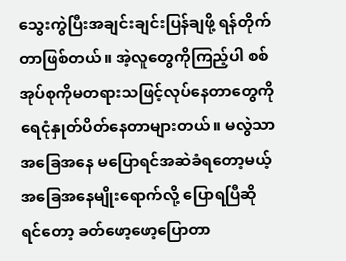သွေးကွဲပြီးအချင်းချင်းပြန်ချဖို့ ရန်တိုက်တာဖြစ်တယ်။ အဲ့လူတွေကိုကြည့်ပါ စစ်အုပ်စုကိုမတရားသဖြင့်လုပ်နေတာတွေကို ရေငုံနှုတ်ပိတ်နေတာများတယ်။ မလွဲသာအခြေအနေ မပြောရင်အဆဲခံရတော့မယ့်အခြေအနေမျိုးရောက်လို့ ပြောရပြီဆိုရင်တော့ ခတ်ဖော့ဖော့ပြောတာ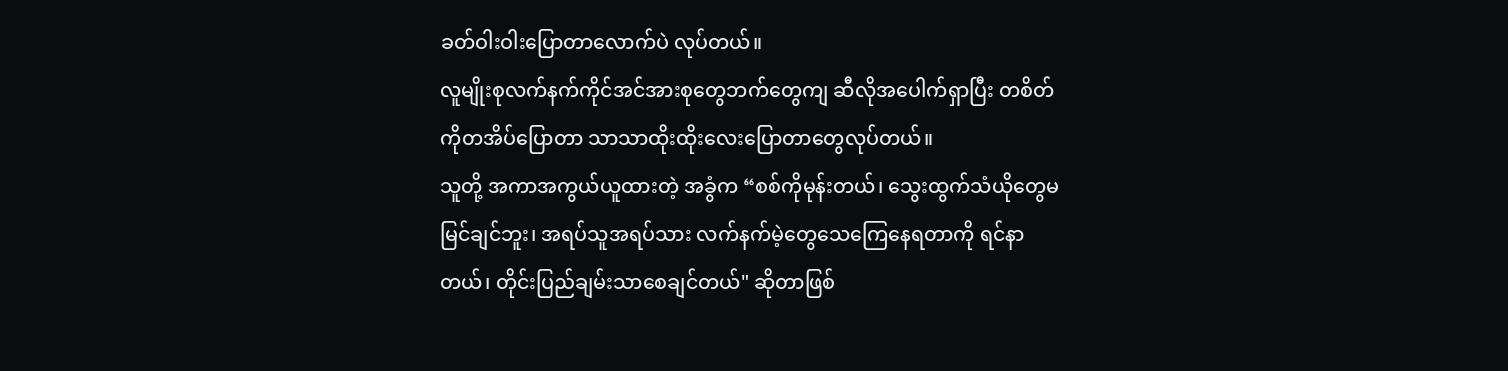ခတ်ဝါးဝါးပြောတာလောက်ပဲ လုပ်တယ်။
လူမျိုးစုလက်နက်ကိုင်အင်အားစုတွေဘက်တွေကျ ဆီလိုအပေါက်ရှာပြီး တစိတ်ကိုတအိပ်ပြောတာ သာသာထိုးထိုးလေးပြောတာတွေလုပ်တယ်။
သူတို့ အကာအကွယ်ယူထားတဲ့ အခွံက “စစ်ကိုမုန်းတယ်၊ သွေးထွက်သံယိုတွေမမြင်ချင်ဘူး၊ အရပ်သူအရပ်သား လက်နက်မဲ့တွေသေကြေနေရတာကို ရင်နာတယ်၊ တိုင်းပြည်ချမ်းသာစေချင်တယ်" ဆိုတာဖြစ်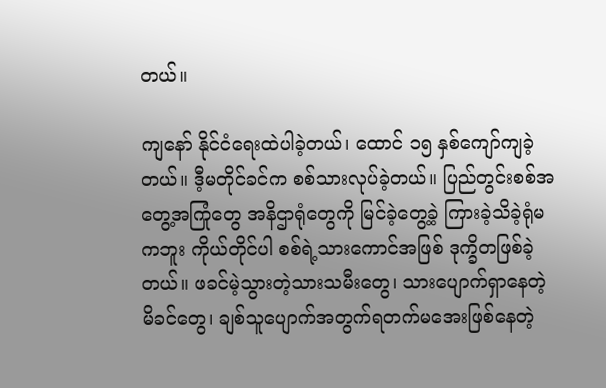တယ်။

ကျနော် နိုင်ငံရေးထဲပါခဲ့တယ်၊ ထောင် ၁၅ နှစ်ကျော်ကျခဲ့တယ်။ ဒီ့မတိုင်ခင်က စစ်သားလုပ်ခဲ့တယ်။ ပြည်တွင်းစစ်အတွေ့အကြုံတွေ အနိဌာရုံတွေကို မြင်ခဲ့တွေ့ခဲ့ ကြားခဲ့သိခဲ့ရုံမကဘူး ကိုယ်တိုင်ပါ စစ်ရဲ့သားကောင်အဖြစ် ဒုက္ခိတဖြစ်ခဲ့တယ်။ ဖခင်မဲ့သွားတဲ့သားသမီးတွေ၊ သားပျောက်ရှာနေတဲ့မိခင်တွေ၊ ချစ်သူပျောက်အတွက်ရတက်မအေးဖြစ်နေတဲ့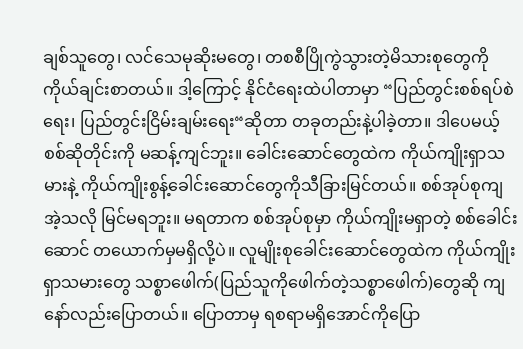ချစ်သူတွေ၊ လင်သေမုဆိုးမတွေ၊ တစစီပြိုကွဲသွားတဲ့မိသားစုတွေကို ကိုယ်ချင်းစာတယ်။ ဒါ့ကြောင့် နိုင်ငံရေးထဲပါတာမှာ “ပြည်တွင်းစစ်ရပ်စဲရေး၊ ပြည်တွင်းငြိမ်းချမ်းရေး“ဆိုတာ တခုတည်းနဲ့ပါခဲ့တာ။ ဒါပေမယ့် စစ်ဆိုတိုင်းကို မဆန့်ကျင်ဘူး။ ခေါင်းဆောင်တွေထဲက ကိုယ်ကျိုးရှာသမားနဲ့ ကိုယ်ကျိုးစွန့်ခေါင်းဆောင်တွေကိုသီခြားမြင်တယ်။ စစ်အုပ်စုကျ အဲ့သလို မြင်မရဘူး။ မရတာက စစ်အုပ်စုမှာ ကိုယ်ကျိုးမရှာတဲ့ စစ်ခေါင်းဆောင် တယောက်မှမရှိလို့ပဲ။ လူမျိုးစုခေါင်းဆောင်တွေထဲက ကိုယ်ကျိုးရှာသမားတွေ သစ္စာဖေါက်(ပြည်သူကိုဖေါက်တဲ့သစ္စာဖေါက်)တွေဆို ကျနော်လည်းပြောတယ်။ ပြောတာမှ ရစရာမရှိအောင်ကိုပြော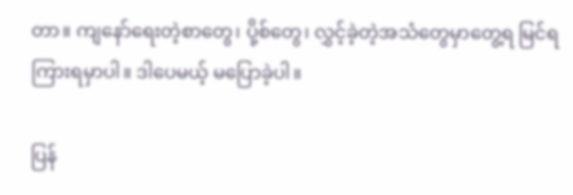တာ။ ကျနော်ရေးတဲ့စာတွေ၊ ပို့စ်တွေ၊ လွှင့်ခဲ့တဲ့အသံတွေမှာတွေ့ရ မြင်ရ ကြားရမှာပါ။ ဒါပေမယ့် မပြောခဲ့ပါ။

ပြန်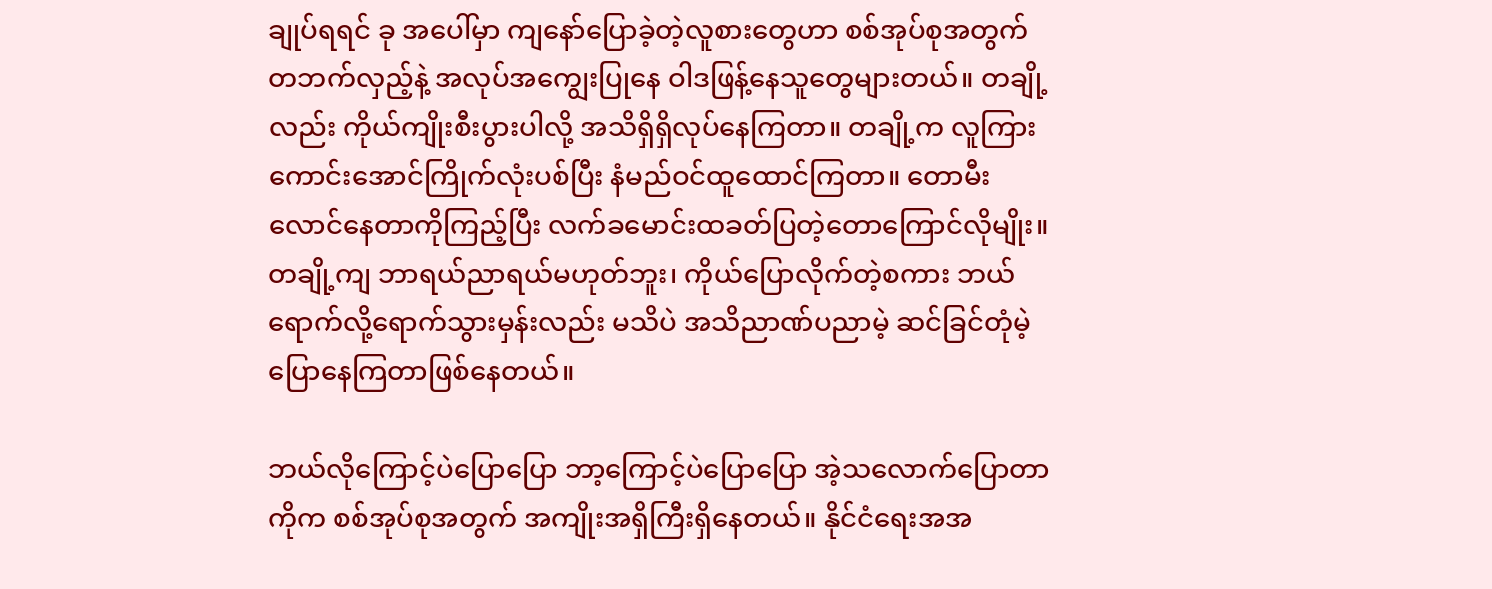ချုပ်ရရင် ခု အပေါ်မှာ ကျနော်ပြောခဲ့တဲ့လူစားတွေဟာ စစ်အုပ်စုအတွက် တဘက်လှည့်နဲ့ အလုပ်အကျွေးပြုနေ ဝါဒဖြန့်နေသူတွေများတယ်။ တချို့လည်း ကိုယ်ကျိုးစီးပွားပါလို့ အသိရှိရှိလုပ်နေကြတာ။ တချို့က လူကြားကောင်းအောင်ကြိုက်လုံးပစ်ပြီး နံမည်ဝင်ထူထောင်ကြတာ။ တောမီးလောင်နေတာကိုကြည့်ပြီး လက်ခမောင်းထခတ်ပြတဲ့တောကြောင်လိုမျိုး။ တချို့ကျ ဘာရယ်ညာရယ်မဟုတ်ဘူး၊ ကိုယ်ပြောလိုက်တဲ့စကား ဘယ်ရောက်လို့ရောက်သွားမှန်းလည်း မသိပဲ အသိညာဏ်ပညာမဲ့ ဆင်ခြင်တုံမဲ့ပြောနေကြတာဖြစ်နေတယ်။

ဘယ်လိုကြောင့်ပဲပြောပြော ဘာ့ကြောင့်ပဲပြောပြော အဲ့သလောက်ပြောတာကိုက စစ်အုပ်စုအတွက် အကျိုးအရှိကြီးရှိနေတယ်။ နိုင်ငံရေးအအ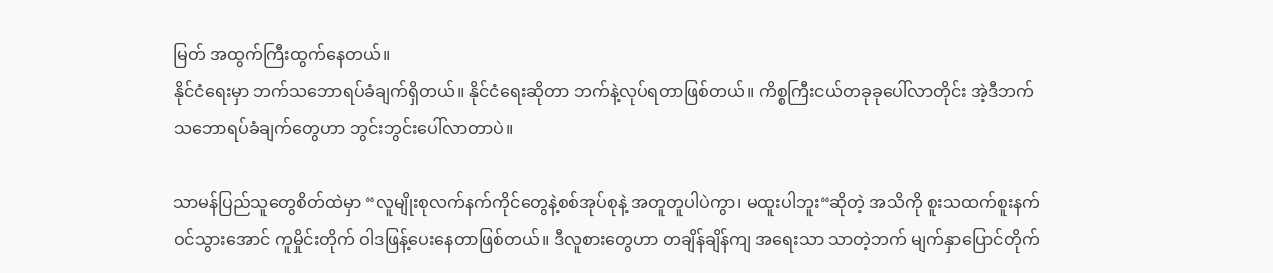မြတ် အထွက်ကြီးထွက်နေတယ်။
နိုင်ငံရေးမှာ ဘက်သဘောရပ်ခံချက်ရှိတယ်။ နိုင်ငံရေးဆိုတာ ဘက်နဲ့လုပ်ရတာဖြစ်တယ်။ ကိစ္စကြီးငယ်တခုခုပေါ်လာတိုင်း အဲ့ဒီဘက်သဘောရပ်ခံချက်တွေဟာ ဘွင်းဘွင်းပေါ်လာတာပဲ။

သာမန်ပြည်သူတွေစိတ်ထဲမှာ “လူမျိုးစုလက်နက်ကိုင်တွေနဲ့စစ်အုပ်စုနဲ့ အတူတူပါပဲကွာ၊ မထူးပါဘူး“ဆိုတဲ့ အသိကို စူးသထက်စူးနက်ဝင်သွားအောင် ကူမှိုင်းတိုက် ဝါဒဖြန့်ပေးနေတာဖြစ်တယ်။ ဒီလူစားတွေဟာ တချိန်ချိန်ကျ အရေးသာ သာတဲ့ဘက် မျက်နှာပြောင်တိုက်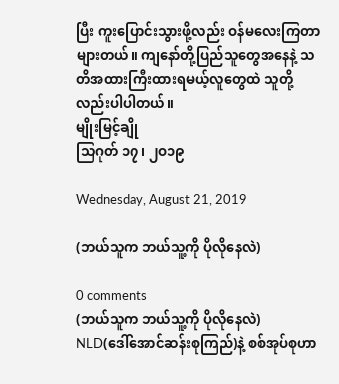ပြီး ကူးပြောင်းသွားဖို့လည်း ဝန်မလေးကြတာများတယ်။ ကျနော်တို့ပြည်သူတွေအနေနဲ့ သတိအထားကြီးထားရမယ့်လူတွေထဲ သူတို့လည်းပါပါတယ်။
မျိုးမြင့်ချို
သြဂုတ် ၁၇၊ ၂ဝ၁၉

Wednesday, August 21, 2019

(ဘယ်သူက ဘယ်သူ့ကို ပိုလိုနေလဲ)

0 comments
(ဘယ်သူက ဘယ်သူ့ကို ပိုလိုနေလဲ)
NLD(ဒေါ်အောင်ဆန်းစုကြည်)နဲ့ စစ်အုပ်စုဟာ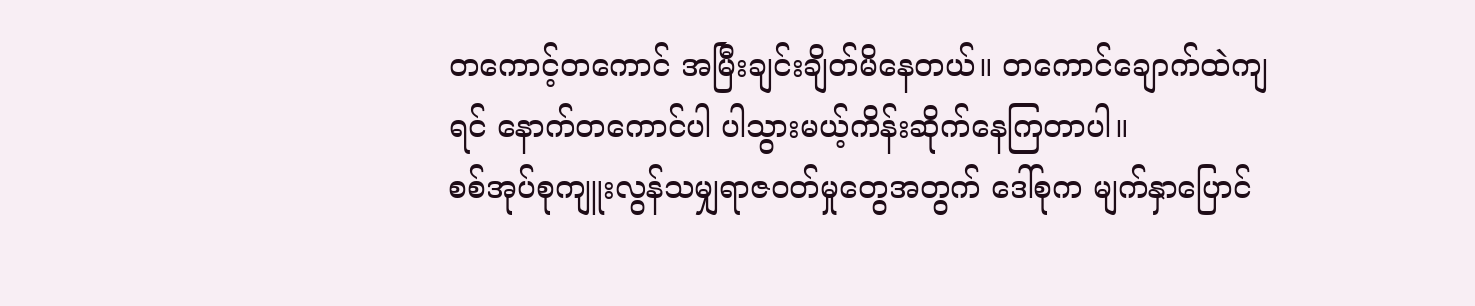တကောင့်တကောင် အမြီးချင်းချိတ်မိနေတယ်။ တကောင်ချောက်ထဲကျရင် နောက်တကောင်ပါ ပါသွားမယ့်ကိန်းဆိုက်နေကြတာပါ။
စစ်အုပ်စုကျူးလွန်သမျှရာဇဝတ်မှုတွေအတွက် ဒေါ်စုက မျက်နှာပြောင်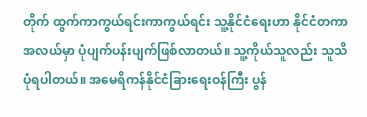တိုက် ထွက်ကာကွယ်ရင်းကာကွယ်ရင်း သူ့နိုင်ငံရေးဟာ နိုင်ငံတကာအလယ်မှာ ပုံပျက်ပန်းပျက်ဖြစ်လာတယ်။ သူ့ကိုယ်သူလည်း သူသိပုံရပါတယ်။ အမေရိကန်နိုင်ငံခြားရေးဝန်ကြီး ပွန်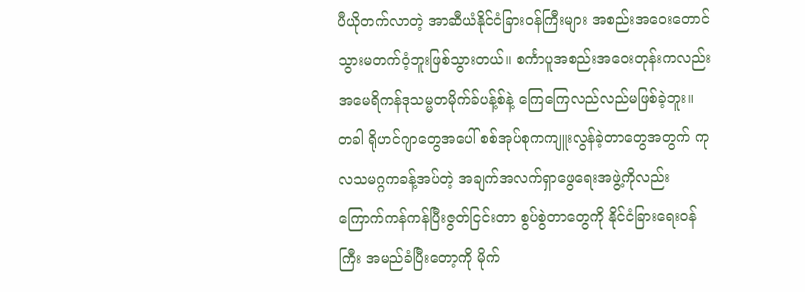ပီယိုတက်လာတဲ့ အာဆီယံနိုင်ငံခြားဝန်ကြီးများ အစည်းအဝေးတောင် သွားမတက်ဝံ့ဘူးဖြစ်သွားတယ်။ စင်္ကာပူအစည်းအဝေးတုန်းကလည်း အမေရိကန်ဒုသမ္မတမိုက်ခ်ပန့်စ်နဲ့ ကြေကြေလည်လည်မဖြစ်ခဲ့ဘူး။
တခါ ရိုဟင်ဂျာတွေအပေါ် စစ်အုပ်စုကကျူးလွန်ခဲ့တာတွေအတွက် ကုလသမဂ္ဂကခန့်အပ်တဲ့ အချက်အလက်ရှာဖွေရေးအဖွဲ့ကိုလည်း ကြောက်ကန်ကန်ပြီးဇွတ်ငြင်းတာ စွပ်စွဲတာတွေကို နိုင်ငံခြားရေးဝန်ကြီး အမည်ခံပြီးတော့ကို မိုက်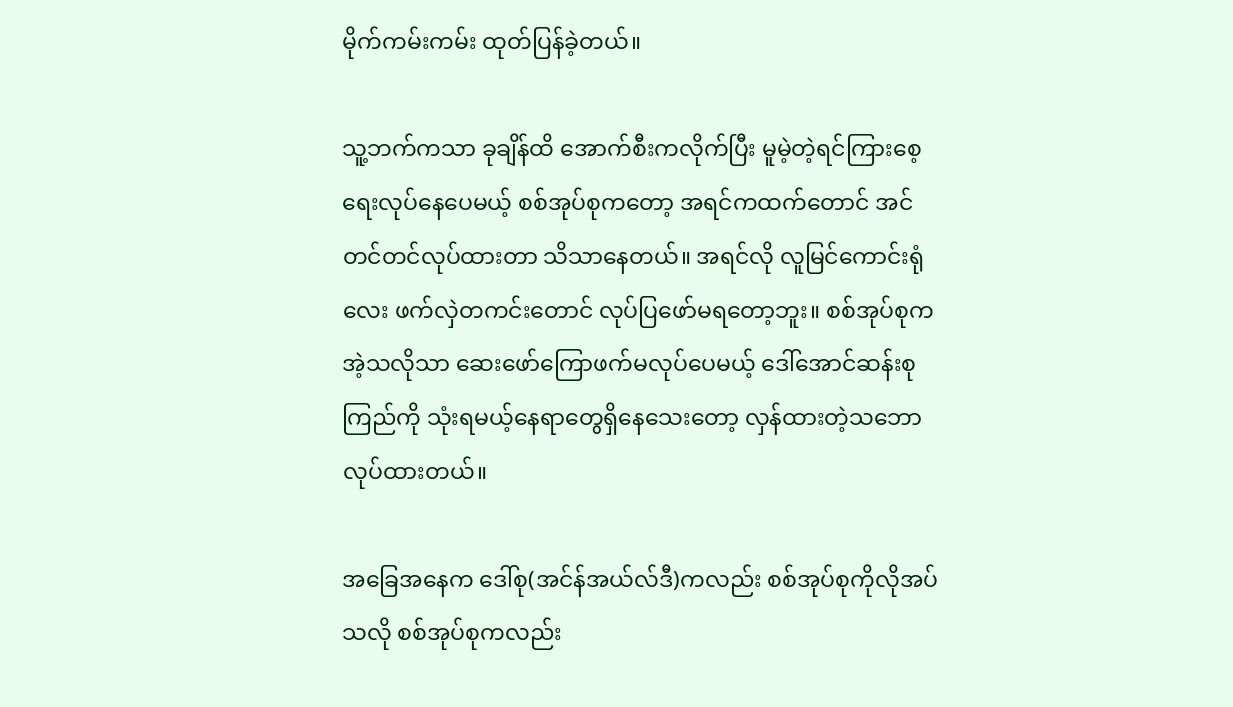မိုက်ကမ်းကမ်း ထုတ်ပြန်ခဲ့တယ်။

သူ့ဘက်ကသာ ခုချိန်ထိ အောက်စီးကလိုက်ပြီး မူမဲ့တဲ့ရင်ကြားစေ့ရေးလုပ်နေပေမယ့် စစ်အုပ်စုကတော့ အရင်ကထက်တောင် အင်တင်တင်လုပ်ထားတာ သိသာနေတယ်။ အရင်လို လူမြင်ကောင်းရုံလေး ဖက်လှဲတကင်းတောင် လုပ်ပြဖော်မရတော့ဘူး။ စစ်အုပ်စုက အဲ့သလိုသာ ဆေးဖော်ကြောဖက်မလုပ်ပေမယ့် ဒေါ်အောင်ဆန်းစုကြည်ကို သုံးရမယ့်နေရာတွေရှိနေသေးတော့ လှန်ထားတဲ့သဘောလုပ်ထားတယ်။

အခြေအနေက ဒေါ်စု(အင်န်အယ်လ်ဒီ)ကလည်း စစ်အုပ်စုကိုလိုအပ်သလို စစ်အုပ်စုကလည်း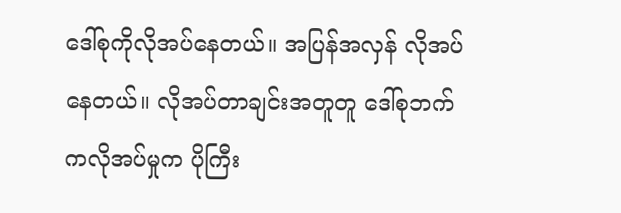ဒေါ်စုကိုလိုအပ်နေတယ်။ အပြန်အလှန် လိုအပ်နေတယ်။ လိုအပ်တာချင်းအတူတူ ဒေါ်စုဘက်ကလိုအပ်မှုက ပိုကြီး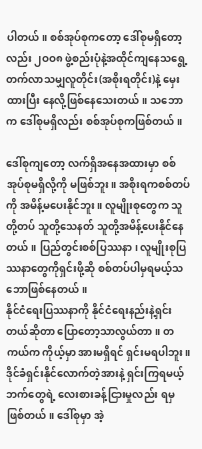ပါတယ်။ စစ်အုပ်စုကတော့ ဒေါ်စုမရှိတော့လည်း ၂ဝဝ၈ ဖွဲ့စည်းပုံနဲ့အထိုင်ကျနေသရွေ့ တက်လာသမျှလူတိုင်း(အစိုးရတိုင်း)နဲ့ မှေးထားပြီး နေလို့ဖြစ်နေသေးတယ်။ သဘောက ဒေါ်စုမရှိလည်း စစ်အုပ်စုကဖြစ်တယ်။

ဒေါ်စုကျတော့ လက်ရှိအနေအထားမှာ စစ်အုပ်စုမရှိလို့ကို မဖြစ်ဘူး။ အစိုးရကစစ်တပ်ကို အမိန့်မပေးနိုင်ဘူး။ လူမျိုးစုတွေက သူတို့တပ် သူတို့သေနတ် သူတို့အမိန့်ပေးနိုင်နေတယ်။ ပြည်တွင်းစစ်ပြဿနာ၊ လူမျိုးစုပြဿနာတွေကိုရှင်းဖို့ဆို စစ်တပ်ပါမှရမယ့်သဘောဖြစ်နေတယ်။
နိုင်ငံရေးပြဿနာကို နိုင်ငံရေးနည်းနဲ့ရှင်းတယ်ဆိုတာ ပြောတော့သာလွယ်တာ။ တကယ်က ကိုယ့်မှာ အားမရှိရင် ရှင်းမရပါဘူး။ ဒိုင်ခံရှင်းနိုင်လောက်တဲ့အားနဲ့ ရှင်းကြရမယ့်ဘက်တွေရဲ့ လေးစားခန့်ငြားမှုလည်း ရမှဖြစ်တယ်။ ဒေါ်စုမှာ အဲ့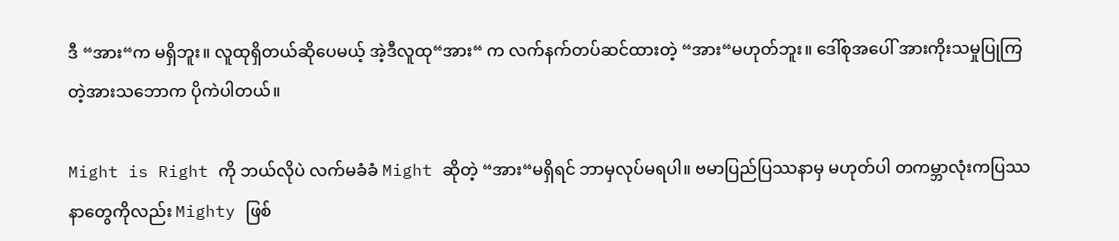ဒီ “အား“က မရှိဘူး။ လူထုရှိတယ်ဆိုပေမယ့် အဲ့ဒီလူထု“အား“ က လက်နက်တပ်ဆင်ထားတဲ့ “အား“မဟုတ်ဘူး။ ဒေါ်စုအပေါ် အားကိုးသမှုပြုကြတဲ့အားသဘောက ပိုကဲပါတယ်။

Might is Right ကို ဘယ်လိုပဲ လက်မခံခံ Might ဆိုတဲ့ “အား“မရှိရင် ဘာမှလုပ်မရပါ။ ဗမာပြည်ပြဿနာမှ မဟုတ်ပါ တကမ္ဘာလုံးကပြဿနာတွေကိုလည်း Mighty ဖြစ်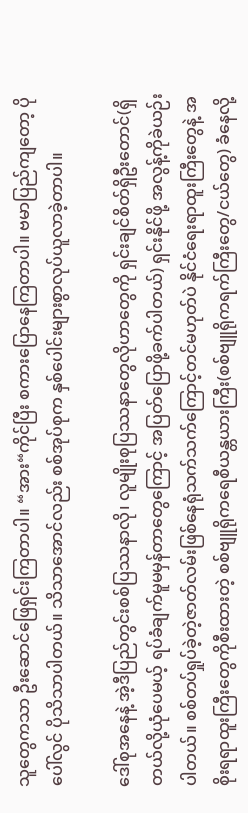သူတွေကသာ ဦးဆောင်ဖြေရှင်းကြတာပါ။ “အား“ကိုင်ပြီး စကားပြောနေကြတာပါ။ ဗမာပြည်ကျတော့ ပိုပေါ်လွင် ပိုသိသာပါတယ်။ သိသာအောင်လည်း စစ်အုပ်စုက နှစ်ပေါင်းများစွာလုပ်ယူလာခဲ့တာပါ။

ဒေါ်စုအနေနဲ့ အဲ့ဒီပြည်တွင်းစစ်ပြဿနာလို၊ လူမျိုးစုပြဿနာတွေလိုဟာတွေကို ရှင်းချင်စိတ်ရှိဦးတောင်(ရှိတယ်လို့ယုံပေမယ့် ရပ်ခံချက်မူမမှန်တာတွေကြောင့် အပြတ်ပြောဖို့ခက်ပါတယ်) ရှင်းနိုင်ဖို့ အလွန့်ကိုခဲယဉ်းပါတယ်။ စစ်တပ်ရှုပ်ခဲ့တဲ့ဇာတ်လမ်းဖြစ်နေရုံသက်သက်ကြောင့်တင်မဟုတ်ပဲ နိုင်ငံရေးရာထူးကြီးတွေနဲ့ အစိုးရရာထူးကြီးတွေကိုစီးထားတဲ့ စစ်ဗျူရိုကရေစီယန္တယားကြီး(စစ်ဗျူရိုကရက်ကြီးတွေ/ငယ်တွေ) ခံနေလို့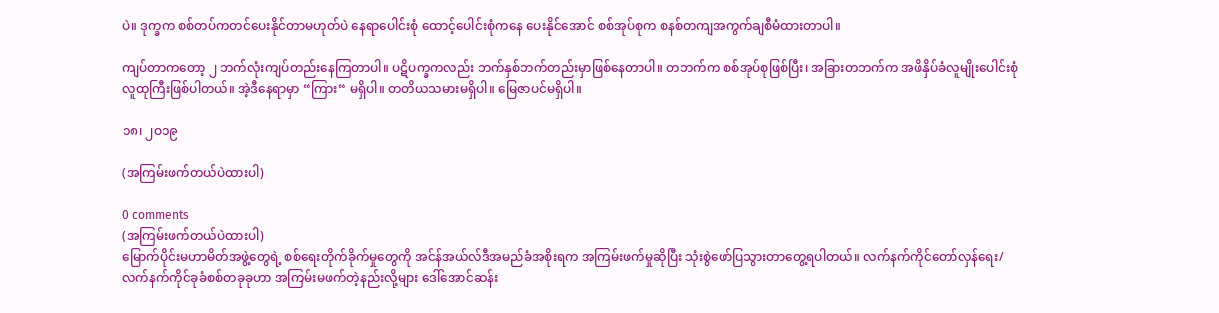ပဲ။ ဒုက္ခက စစ်တပ်ကတင်ပေးနိုင်တာမဟုတ်ပဲ နေရာပေါင်းစုံ ထောင့်ပေါင်းစုံကနေ ပေးနိုင်အောင် စစ်အုပ်စုက စနစ်တကျအကွက်ချစီမံထားတာပါ။

ကျပ်တာကတော့ ၂ ဘက်လုံးကျပ်တည်းနေကြတာပါ။ ပဋိပက္ခကလည်း ဘက်နှစ်ဘက်တည်းမှာဖြစ်နေတာပါ။ တဘက်က စစ်အုပ်စုဖြစ်ပြီး၊ အခြားတဘက်က အဖိနှိပ်ခံလူမျိုးပေါင်းစုံလူထုကြီးဖြစ်ပါတယ်။ အဲ့ဒီနေရာမှာ “ကြား“ မရှိပါ။ တတိယသမားမရှိပါ။ မြေဇာပင်မရှိပါ။

၁၈၊ ၂ဝ၁၉

(အကြမ်းဖက်တယ်ပဲထားပါ)

0 comments
(အကြမ်းဖက်တယ်ပဲထားပါ)
မြောက်ပိုင်းမဟာမိတ်အဖွဲ့တွေရဲ့ စစ်ရေးတိုက်ခိုက်မှုတွေကို အင်န်အယ်လ်ဒီအမည်ခံအစိုးရက အကြမ်းဖက်မှုဆိုပြီး သုံးစွဲဖော်ပြသွားတာတွေ့ရပါတယ်။ လက်နက်ကိုင်တော်လှန်ရေး/လက်နက်ကိုင်ခုခံစစ်တခုခုဟာ အကြမ်းမဖက်တဲ့နည်းလို့များ ဒေါ်အောင်ဆန်း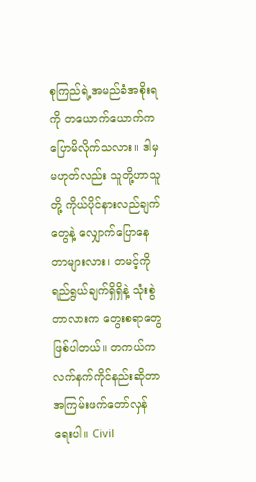စုကြည်ရဲ့အမည်ခံအစိုးရကို တယောက်ယောက်က ပြောမိလိုက်သလား။ ဒါမှမဟုတ်လည်း သူတို့ဟာသူတို့ ကိုယ်ပိုင်နားလည်ချက်တွေနဲ့ လျှောက်ပြောနေတာများလား၊ တမင့်ကို ရည်ရွယ်ချက်ရှိရှိနဲ့ သုံးစွဲတာလားက တွေးစရာတွေဖြစ်ပါတယ်။ တကယ်က လက်နက်ကိုင်နည်းဆိုတာ အကြမ်းဖက်တော်လှန်ရေးပါ။ Civil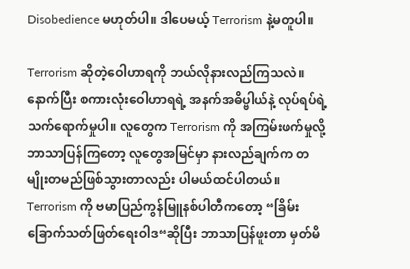Disobedience မဟုတ်ပါ။ ဒါပေမယ့် Terrorism နဲ့မတူပါ။

Terrorism ဆိုတဲ့ဝေါဟာရကို ဘယ်လိုနားလည်ကြသလဲ။ နောက်ပြီး စကားလုံးဝေါဟာရရဲ့ အနက်အဓိပ္ဗါယ်နဲ့ လုပ်ရပ်ရဲ့သက်ရောက်မှုပါ။ လူတွေက Terrorism ကို အကြမ်းဖက်မှုလို့ ဘာသာပြန်ကြတော့ လူတွေအမြင်မှာ နားလည်ချက်က တမျိုးတမည်ဖြစ်သွားတာလည်း ပါမယ်ထင်ပါတယ်။ Terrorism ကို ဗမာပြည်ကွန်မြူနစ်ပါတီကတော့ “ခြိမ်းခြောက်သတ်ဖြတ်ရေးဝါဒ“ဆိုပြီး ဘာသာပြန်ဖူးတာ မှတ်မိ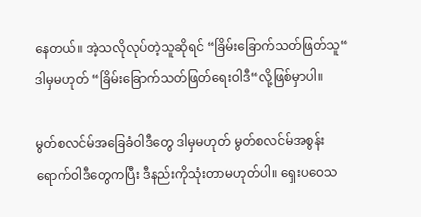နေတယ်။ အဲ့သလိုလုပ်တဲ့သူဆိုရင် “ခြိမ်းခြောက်သတ်ဖြတ်သူ“ ဒါမှမဟုတ် “ခြိမ်းခြောက်သတ်ဖြတ်ရေးဝါဒီ“လို့ဖြစ်မှာပါ။

မွတ်စလင်မ်အခြေခံဝါဒီတွေ ဒါမှမဟုတ် မွတ်စလင်မ်အစွန်းရောက်ဝါဒီတွေကပြီး ဒီနည်းကိုသုံးတာမဟုတ်ပါ။ ရှေးပဝေသ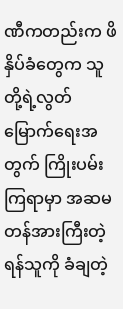ဏီကတည်းက ဖိနှိပ်ခံတွေက သူတို့ရဲ့လွတ်မြောက်ရေးအတွက် ကြိုးပမ်းကြရာမှာ အဆမတန်အားကြီးတဲ့ရန်သူကို ခံချတဲ့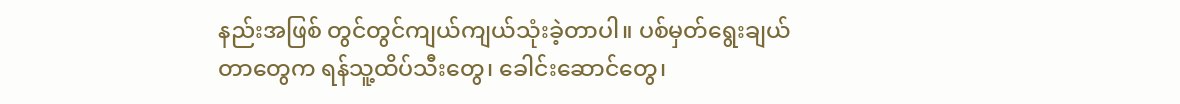နည်းအဖြစ် တွင်တွင်ကျယ်ကျယ်သုံးခဲ့တာပါ။ ပစ်မှတ်ရွေးချယ်တာတွေက ရန်သူ့ထိပ်သီးတွေ၊ ခေါင်းဆောင်တွေ၊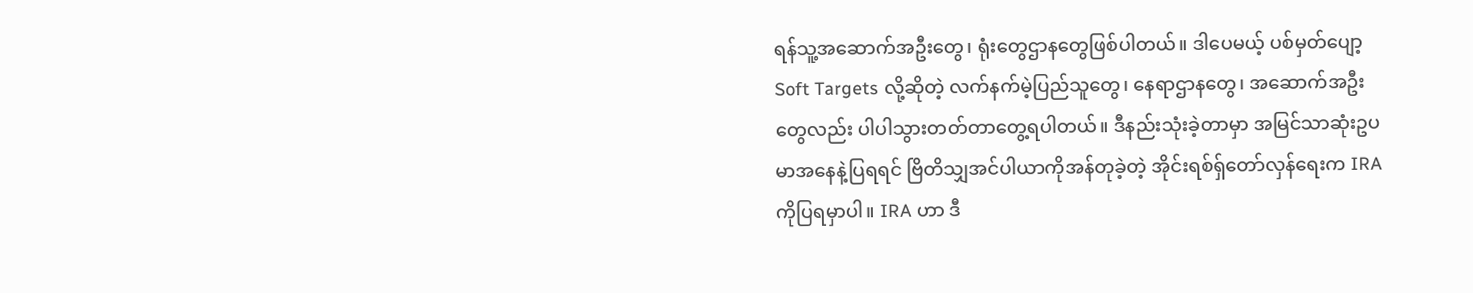ရန်သူ့အဆောက်အဦးတွေ၊ ရုံးတွေဌာနတွေဖြစ်ပါတယ်။ ဒါပေမယ့် ပစ်မှတ်ပျော့ Soft Targets လို့ဆိုတဲ့ လက်နက်မဲ့ပြည်သူတွေ၊ နေရာဌာနတွေ၊ အဆောက်အဦးတွေလည်း ပါပါသွားတတ်တာတွေ့ရပါတယ်။ ဒီနည်းသုံးခဲ့တာမှာ အမြင်သာဆုံးဥပမာအနေနဲ့ပြရရင် ဗြိတိသျှအင်ပါယာကိုအန်တုခဲ့တဲ့ အိုင်းရစ်ရှ်တော်လှန်ရေးက IRA ကိုပြရမှာပါ။ IRA ဟာ ဒီ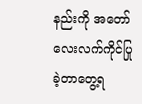နည်းကို အတော်လေးလက်ကိုင်ပြုခဲ့တာတွေ့ရ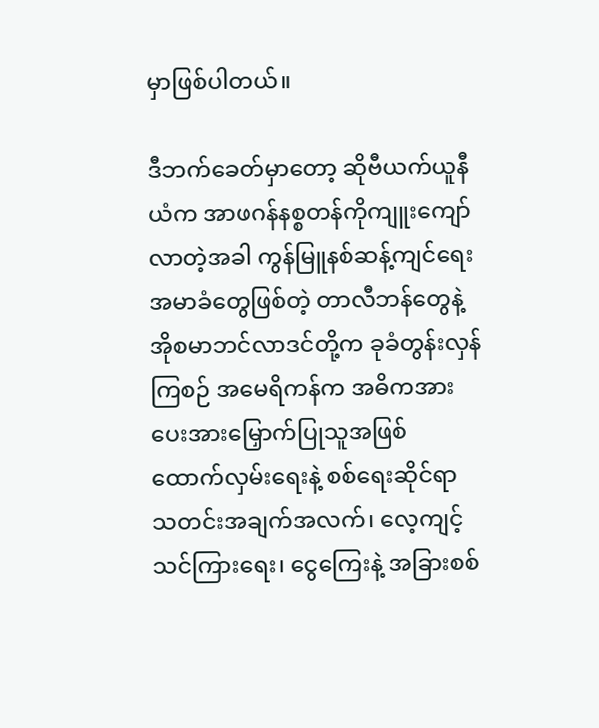မှာဖြစ်ပါတယ်။

ဒီဘက်ခေတ်မှာတော့ ဆိုဗီယက်ယူနီယံက အာဖဂန်နစ္စတန်ကိုကျူးကျော်လာတဲ့အခါ ကွန်မြူနစ်ဆန့်ကျင်ရေးအမာခံတွေဖြစ်တဲ့ တာလီဘန်တွေနဲ့ အိုစမာဘင်လာဒင်တို့က ခုခံတွန်းလှန်ကြစဉ် အမေရိကန်က အဓိကအားပေးအားမြှောက်ပြုသူအဖြစ် ထောက်လှမ်းရေးနဲ့ စစ်ရေးဆိုင်ရာ သတင်းအချက်အလက်၊ လေ့ကျင့်သင်ကြားရေး၊ ငွေကြေးနဲ့ အခြားစစ်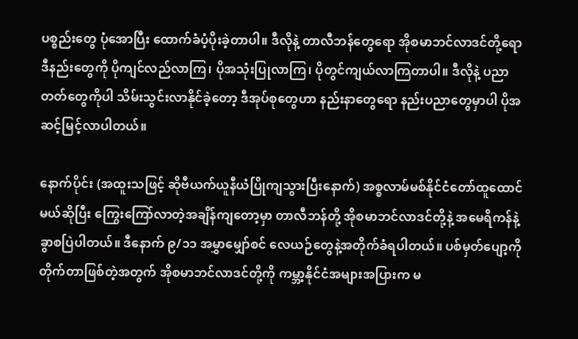ပစ္စည်းတွေ ပုံအောပြီး ထောက်ခံပံ့ပိုးခဲ့တာပါ။ ဒီလိုနဲ့ တာလီဘန်တွေရော အိုစမာဘင်လာဒင်တို့ရော ဒီနည်းတွေကို ပိုကျင်လည်လာကြ၊ ပိုအသုံးပြုလာကြ၊ ပိုတွင်ကျယ်လာကြတာပါ။ ဒီလိုနဲ့ ပညာတတ်တွေကိုပါ သိမ်းသွင်းလာနိုင်ခဲ့တော့ ဒီအုပ်စုတွေဟာ နည်းနာတွေရော နည်းပညာတွေမှာပါ ပိုအဆင့်မြင့်လာပါတယ်။

နောက်ပိုင်း (အထူးသဖြင့် ဆိုဗီယက်ယူနီယံပြိုကျသွားပြီးနောက်) အစ္စလာမ်မစ်နိုင်ငံတော်ထူထောင်မယ်ဆိုပြီး ကြွေးကြော်လာတဲ့အချိန်ကျတော့မှာ တာလီဘန်တို့ အိုစမာဘင်လာဒင်တို့နဲ့ အမေရိကန်နဲ့ ခွာစပြဲပါတယ်။ ဒီနောက် ၉/၁၁ အမွှာမျှော်စင် လေယဉ်တွေနဲ့အတိုက်ခံရပါတယ်။ ပစ်မှတ်ပျော့ကိုတိုက်တာဖြစ်တဲ့အတွက် အိုစမာဘင်လာဒင်တို့ကို ကမ္ဘာ့နိုင်ငံအများအပြားက မ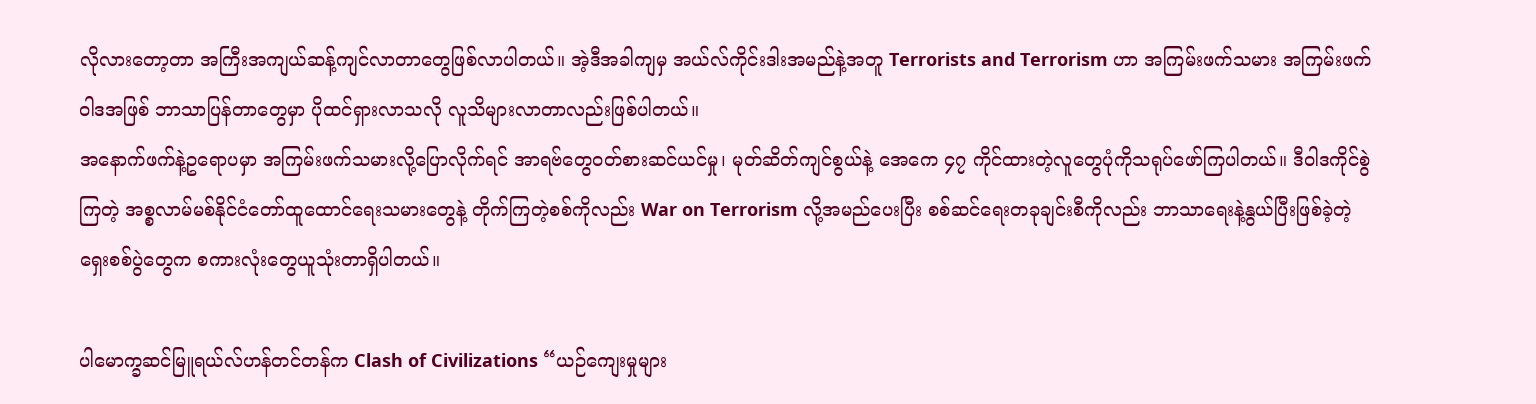လိုလားတော့တာ အကြီးအကျယ်ဆန့်ကျင်လာတာတွေဖြစ်လာပါတယ်။ အဲ့ဒီအခါကျမှ အယ်လ်ကိုင်းဒါးအမည်နဲ့အတူ Terrorists and Terrorism ဟာ အကြမ်းဖက်သမား အကြမ်းဖက်ဝါဒအဖြစ် ဘာသာပြန်တာတွေမှာ ပိုထင်ရှားလာသလို လူသိများလာတာလည်းဖြစ်ပါတယ်။
အနောက်ဖက်နဲ့ဥရောပမှာ အကြမ်းဖက်သမားလို့ပြောလိုက်ရင် အာရဗ်တွေဝတ်စားဆင်ယင်မှု၊ မုတ်ဆိတ်ကျင်စွယ်နဲ့ အေကေ ၄၇ ကိုင်ထားတဲ့လူတွေပုံကိုသရုပ်ဖော်ကြပါတယ်။ ဒီဝါဒကိုင်စွဲကြတဲ့ အစ္စလာမ်မစ်နိုင်ငံတော်ထူထောင်ရေးသမားတွေနဲ့ တိုက်ကြတဲ့စစ်ကိုလည်း War on Terrorism လို့အမည်ပေးပြီး စစ်ဆင်ရေးတခုချင်းစီကိုလည်း ဘာသာရေးနဲ့နွယ်ပြီးဖြစ်ခဲ့တဲ့ ရှေးစစ်ပွဲတွေက စကားလုံးတွေယူသုံးတာရှိပါတယ်။

ပါမောက္ခဆင်မြူရယ်လ်ဟန်တင်တန်က Clash of Civilizations “ယဉ်ကျေးမှုများ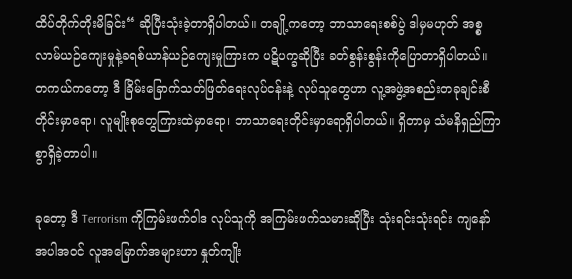ထိပ်တိုက်တိုးမိခြင်း“ ဆိုပြီးသုံးခဲ့တာရှိပါတယ်။ တချို့ကတော့ ဘာသာရေးစစ်ပွဲ ဒါမှမဟုတ် အစ္စလာမ်ယဉ်ကျေးမှုနဲ့ခရစ်ယာန်ယဉ်ကျေးမှုကြားက ပဋိပက္ခဆိုပြီး ခတ်စွန်းစွန်းကိုပြောတာရှိပါတယ်။ တကယ်ကတော့ ဒီ ခြိမ်းခြောက်သတ်ဖြတ်ရေးလုပ်ငန်းနဲ့ လုပ်သူတွေဟာ လူ့အဖွဲ့အစည်းတခုချင်းစီတိုင်းမှာရော၊ လူမျိုးစုတွေကြားထဲမှာရော၊ ဘာသာရေးတိုင်းမှာရောရှိပါတယ်။ ရှိတာမှ သံမနိရှည်ကြာစွာရှိခဲ့တာပါ။

ခုတော့ ဒီ Terrorism ကိုကြမ်းဖက်ဝါဒ လုပ်သူကို အကြမ်းဖက်သမားဆိုပြီး သုံးရင်းသုံးရင်း ကျနော်အပါအဝင် လူအမြောက်အများဟာ နှုတ်ကျိုး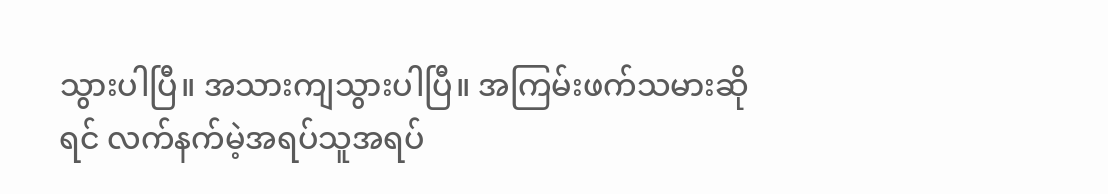သွားပါပြီ။ အသားကျသွားပါပြီ။ အကြမ်းဖက်သမားဆိုရင် လက်နက်မဲ့အရပ်သူအရပ်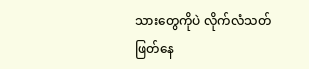သားတွေကိုပဲ လိုက်လံသတ်ဖြတ်နေ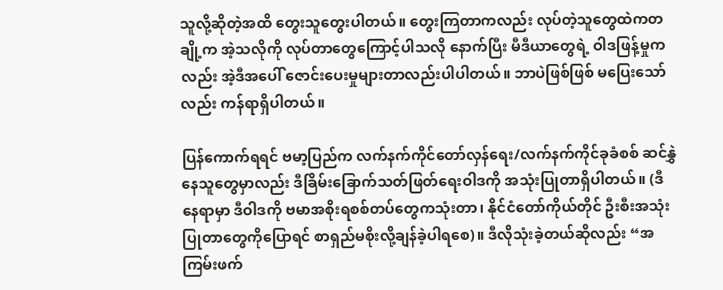သူလို့ဆိုတဲ့အထိ တွေးသူတွေးပါတယ်။ တွေးကြတာကလည်း လုပ်တဲ့သူတွေထဲကတချို့က အဲ့သလိုကို လုပ်တာတွေကြောင့်ပါသလို နောက်ပြီး မီဒီယာတွေရဲ့ ဝါဒဖြန့်မှုကလည်း အဲ့ဒီအပေါ် ဇောင်းပေးမှုများတာလည်းပါပါတယ်။ ဘာပဲဖြစ်ဖြစ် မပြေးသော်လည်း ကန်ရာရှိပါတယ်။

ပြန်ကောက်ရရင် ဗမာ့ပြည်က လက်နက်ကိုင်တော်လှန်ရေး/လက်နက်ကိုင်ခုခံစစ် ဆင်နွှဲနေသူတွေမှာလည်း ဒီခြိမ်းခြောက်သတ်ဖြတ်ရေးဝါဒကို အသုံးပြုတာရှိပါတယ်။ (ဒီနေရာမှာ ဒီဝါဒကို ဗမာအစိုးရစစ်တပ်တွေကသုံးတာ၊ နိုင်ငံတော်ကိုယ်တိုင် ဦးစီးအသုံးပြုတာတွေကိုပြောရင် စာရှည်မစိုးလို့ချန်ခဲ့ပါရစေ)။ ဒီလိုသုံးခဲ့တယ်ဆိုလည်း “အကြမ်းဖက်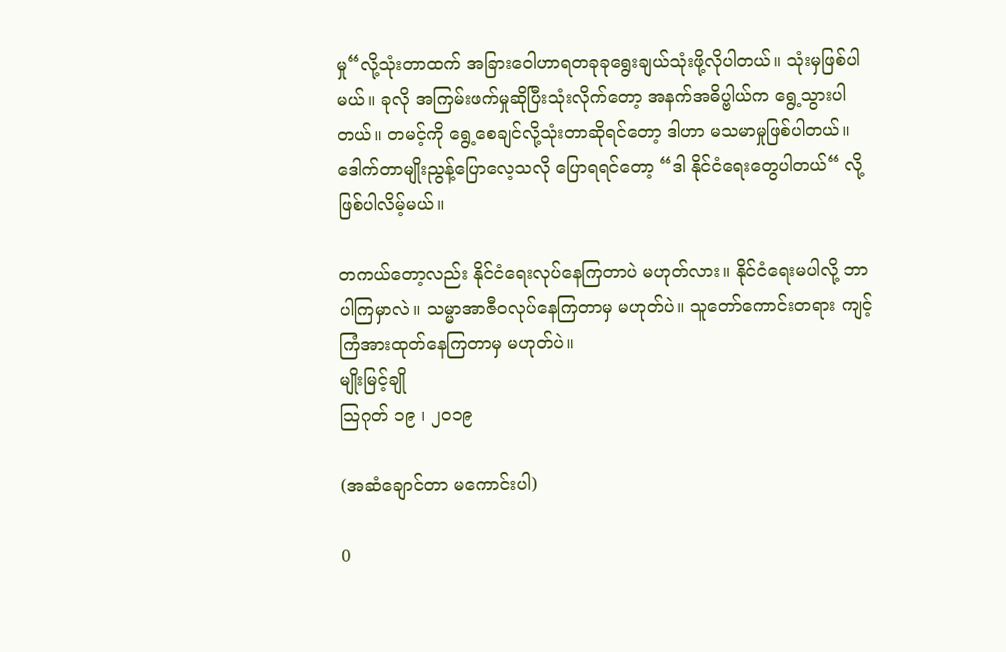မှု“လို့သုံးတာထက် အခြားဝေါဟာရတခုခုရွေးချယ်သုံးဖို့လိုပါတယ်။ သုံးမှဖြစ်ပါမယ်။ ခုလို အကြမ်းဖက်မှုဆိုပြီးသုံးလိုက်တော့ အနက်အဓိပ္ဗါယ်က ရွေ့သွားပါတယ်။ တမင့်ကို ရွေ့စေချင်လို့သုံးတာဆိုရင်တော့ ဒါဟာ မသမာမှုဖြစ်ပါတယ်။ ဒေါက်တာမျိုးညွန့်ပြောလေ့သလို ပြောရရင်တော့ “ဒါ နိုင်ငံရေးတွေပါတယ်“ လို့ဖြစ်ပါလိမ့်မယ်။

တကယ်တော့လည်း နိုင်ငံရေးလုပ်နေကြတာပဲ မဟုတ်လား။ နိုင်ငံရေးမပါလို့ ဘာပါကြမှာလဲ။ သမ္မာအာဇီဝလုပ်နေကြတာမှ မဟုတ်ပဲ။ သူတော်ကောင်းတရား ကျင့်ကြံအားထုတ်နေကြတာမှ မဟုတ်ပဲ။
မျိုးမြင့်ချို
သြဂုတ် ၁၉ ၊ ၂ဝ၁၉

(အဆံချောင်တာ မကောင်းပါ)

0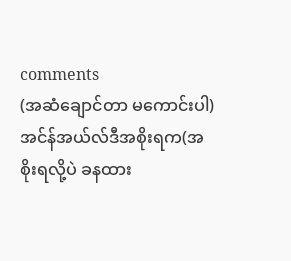comments
(အဆံချောင်တာ မကောင်းပါ)
အင်န်အယ်လ်ဒီအစိုးရက(အစိုးရလို့ပဲ ခနထား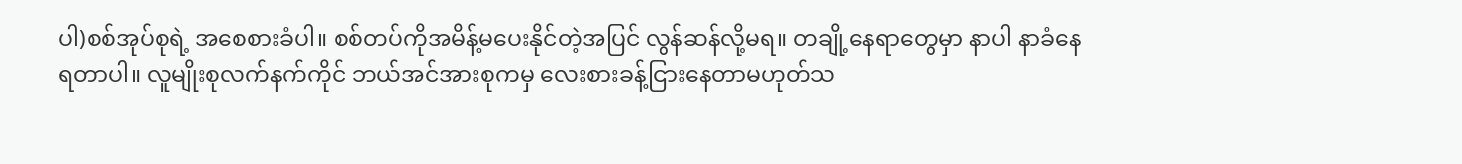ပါ)စစ်အုပ်စုရဲ့ အစေစားခံပါ။ စစ်တပ်ကိုအမိန့်မပေးနိုင်တဲ့အပြင် လွန်ဆန်လို့မရ။ တချို့နေရာတွေမှာ နာပါ နာခံနေရတာပါ။ လူမျိုးစုလက်နက်ကိုင် ဘယ်အင်အားစုကမှ လေးစားခန့်ငြားနေတာမဟုတ်သ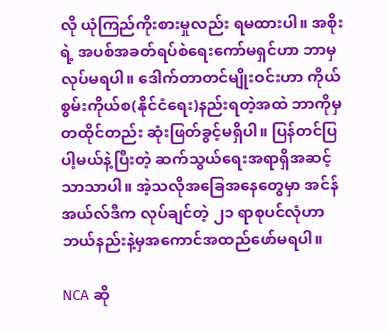လို ယုံကြည်ကိုးစားမှုလည်း ရမထားပါ။ အစိုးရဲ့ အပစ်အခတ်ရပ်စဲရေးကော်မရှင်ဟာ ဘာမှလုပ်မရပါ။ ဒေါက်တာတင်မျိုးဝင်းဟာ ကိုယ်စွမ်းကိုယ်စ(နိုင်ငံရေး)နည်းရတဲ့အထဲ ဘာကိုမှ တထိုင်တည်း ဆုံးဖြတ်ခွင့်မရှိပါ။ ပြန်တင်ပြပါ့မယ်နဲ့ပြီးတဲ့ ဆက်သွယ်ရေးအရာရှိအဆင့်သာသာပါ။ အဲ့သလိုအခြေအနေတွေမှာ အင်န်အယ်လ်ဒီက လုပ်ချင်တဲ့ ၂၁ ရာစုပင်လုံဟာ ဘယ်နည်းနဲ့မှအကောင်အထည်ဖော်မရပါ။

NCA ဆို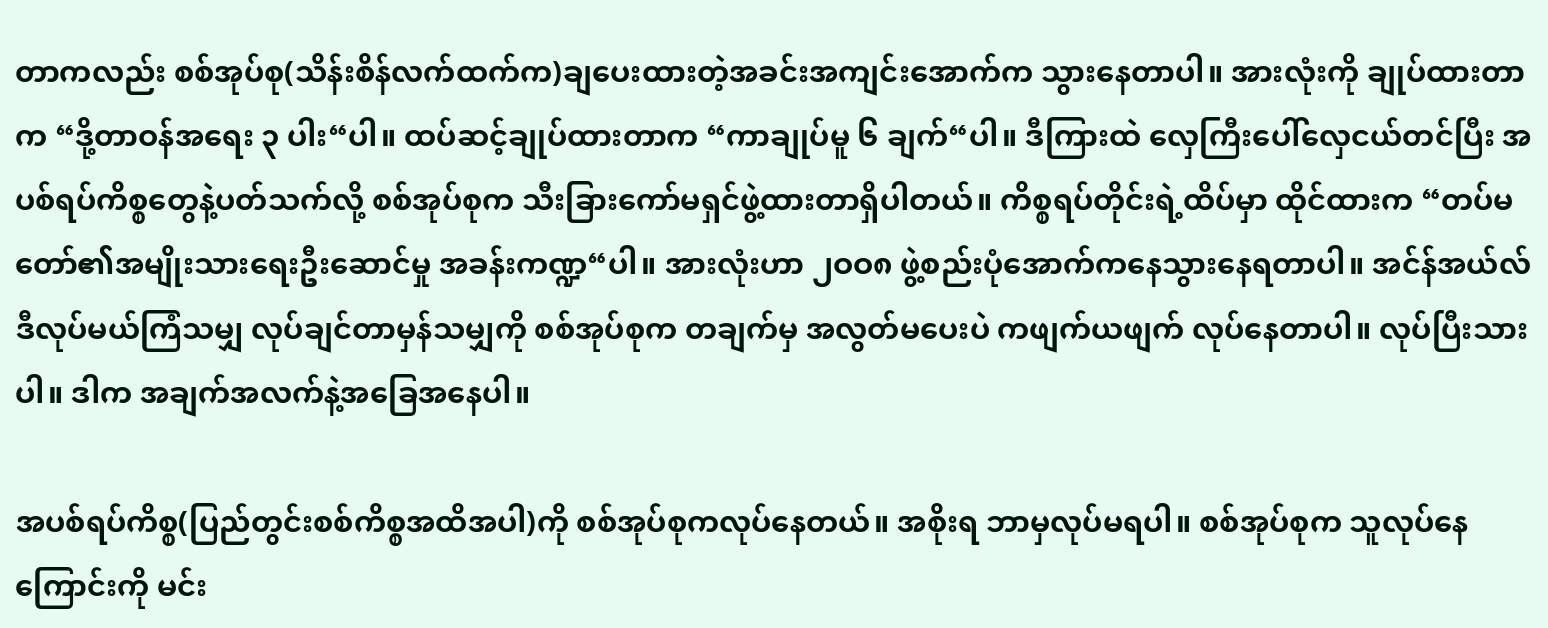တာကလည်း စစ်အုပ်စု(သိန်းစိန်လက်ထက်က)ချပေးထားတဲ့အခင်းအကျင်းအောက်က သွားနေတာပါ။ အားလုံးကို ချုပ်ထားတာက “ဒို့တာဝန်အရေး ၃ ပါး“ပါ။ ထပ်ဆင့်ချုပ်ထားတာက “ကာချုပ်မူ ၆ ချက်“ပါ။ ဒီကြားထဲ လှေကြီးပေါ်လှေငယ်တင်ပြီး အပစ်ရပ်ကိစ္စတွေနဲ့ပတ်သက်လို့ စစ်အုပ်စုက သီးခြားကော်မရှင်ဖွဲ့ထားတာရှိပါတယ်။ ကိစ္စရပ်တိုင်းရဲ့ထိပ်မှာ ထိုင်ထားက “တပ်မတော်၏အမျိုးသားရေးဦးဆောင်မှု အခန်းကဏ္ဍ“ပါ။ အားလုံးဟာ ၂ဝဝ၈ ဖွဲ့စည်းပုံအောက်ကနေသွားနေရတာပါ။ အင်န်အယ်လ်ဒီလုပ်မယ်ကြံသမျှ လုပ်ချင်တာမှန်သမျှကို စစ်အုပ်စုက တချက်မှ အလွတ်မပေးပဲ ကဖျက်ယဖျက် လုပ်နေတာပါ။ လုပ်ပြီးသားပါ။ ဒါက အချက်အလက်နဲ့အခြေအနေပါ။

အပစ်ရပ်ကိစ္စ(ပြည်တွင်းစစ်ကိစ္စအထိအပါ)ကို စစ်အုပ်စုကလုပ်နေတယ်။ အစိုးရ ဘာမှလုပ်မရပါ။ စစ်အုပ်စုက သူလုပ်နေကြောင်းကို မင်း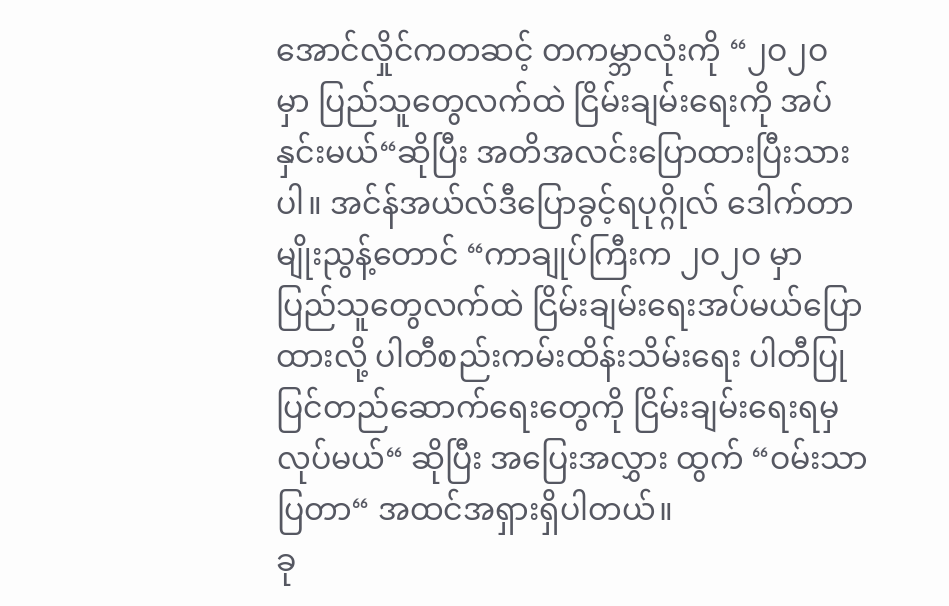အောင်လှိုင်ကတဆင့် တကမ္ဘာလုံးကို “၂ဝ၂ဝ မှာ ပြည်သူတွေလက်ထဲ ငြိမ်းချမ်းရေးကို အပ်နှင်းမယ်“ဆိုပြီး အတိအလင်းပြောထားပြီးသားပါ။ အင်န်အယ်လ်ဒီပြောခွင့်ရပုဂ္ဂိုလ် ဒေါက်တာမျိုးညွန့်တောင် “ကာချုပ်ကြီးက ၂ဝ၂ဝ မှာ ပြည်သူတွေလက်ထဲ ငြိမ်းချမ်းရေးအပ်မယ်ပြောထားလို့ ပါတီစည်းကမ်းထိန်းသိမ်းရေး ပါတီပြုပြင်တည်ဆောက်ရေးတွေကို ငြိမ်းချမ်းရေးရမှလုပ်မယ်“ ဆိုပြီး အပြေးအလွှား ထွက် “ဝမ်းသာပြတာ“ အထင်အရှားရှိပါတယ်။
ခု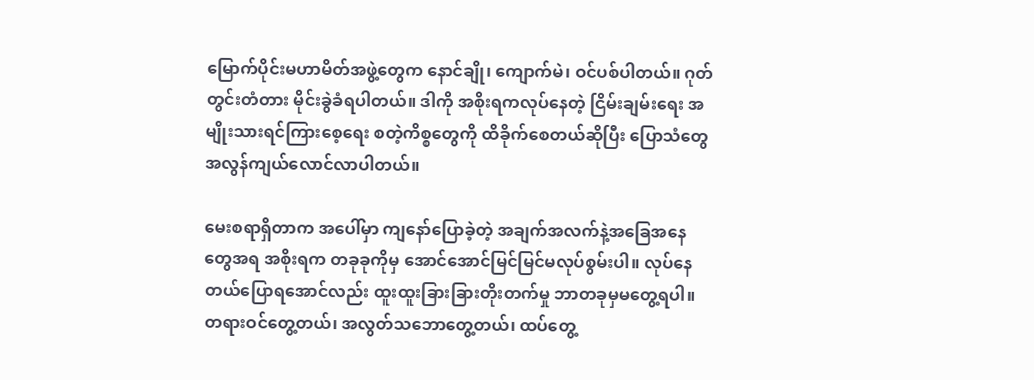မြောက်ပိုင်းမဟာမိတ်အဖွဲ့တွေက နောင်ချို၊ ကျောက်မဲ၊ ဝင်ပစ်ပါတယ်။ ဂုတ်တွင်းတံတား မိုင်းခွဲခံရပါတယ်။ ဒါကို အစိုးရကလုပ်နေတဲ့ ငြိမ်းချမ်းရေး အမျိုးသားရင်ကြားစေ့ရေး စတဲ့ကိစ္စတွေကို ထိခိုက်စေတယ်ဆိုပြီး ပြောသံတွေ အလွန်ကျယ်လောင်လာပါတယ်။

မေးစရာရှိတာက အပေါ်မှာ ကျနော်ပြောခဲ့တဲ့ အချက်အလက်နဲ့အခြေအနေတွေအရ အစိုးရက တခုခုကိုမှ အောင်အောင်မြင်မြင်မလုပ်စွမ်းပါ။ လုပ်နေတယ်ပြောရအောင်လည်း ထူးထူးခြားခြားတိုးတက်မှု ဘာတခုမှမတွေ့ရပါ။ တရားဝင်တွေ့တယ်၊ အလွတ်သဘောတွေ့တယ်၊ ထပ်တွေ့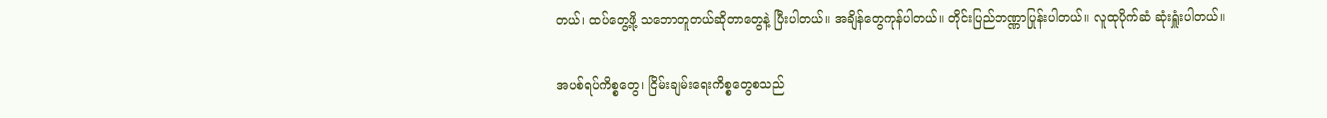တယ်၊ ထပ်တွေ့ဖို့ သဘောတူတယ်ဆိုတာတွေနဲ့ ပြီးပါတယ်။ အချိန်တွေကုန်ပါတယ်။ တိုင်းပြည်ဘဏ္ဏာပြုန်းပါတယ်။ လူထုပိုက်ဆံ ဆုံးရှူံးပါတယ်။

အပစ်ရပ်ကိစ္စတွေ၊ ငြိမ်းချမ်းရေးကိစ္စတွေစသည်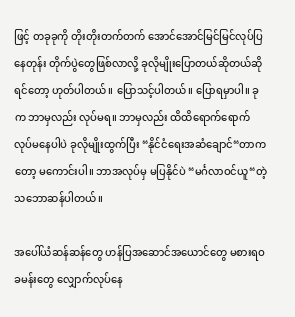ဖြင့် တခုခုကို တိုးတိုးတက်တက် အောင်အောင်မြင်မြင်လုပ်ပြနေတုန်း တိုက်ပွဲတွေဖြစ်လာလို့ ခုလိုမျိုးပြောတယ်ဆိုတယ်ဆိုရင်တော့ ဟုတ်ပါတယ်။ ပြောသင့်ပါတယ်။ ပြောရမှာပါ။ ခုက ဘာမှလည်း လုပ်မရ။ ဘာမှလည်း ထိထိရောက်ရောက် လုပ်မနေပါပဲ ခုလိုမျိုးထွက်ပြီး “နိုင်ငံရေးအဆံချောင်“တာကတော့ မကောင်းပါ။ ဘာအလုပ်မှ မပြနိုင်ပဲ “မင်္ဂလာဝင်ယူ“တဲ့သဘောဆန်ပါတယ်။

အပေါ်ယံဆန်ဆန်တွေ ဟန်ပြအဆောင်အယောင်တွေ မစားရဝခမန်းတွေ လျှောက်လုပ်နေ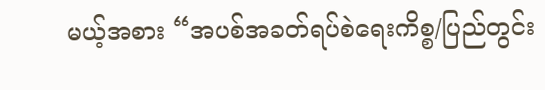မယ့်အစား “အပစ်အခတ်ရပ်စဲရေးကိစ္စ/ပြည်တွင်း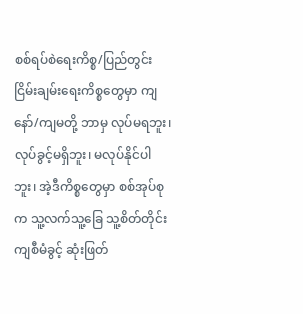စစ်ရပ်စဲရေးကိစ္စ/ပြည်တွင်းငြိမ်းချမ်းရေးကိစ္စတွေမှာ ကျနော်/ကျမတို့ ဘာမှ လုပ်မရဘူး၊ လုပ်ခွင့်မရှိဘူး၊ မလုပ်နိုင်ပါဘူး၊ အဲ့ဒီကိစ္စတွေမှာ စစ်အုပ်စုက သူ့လက်သူ့ခြေ သူ့စိတ်တိုင်းကျစီမံခွင့် ဆုံးဖြတ်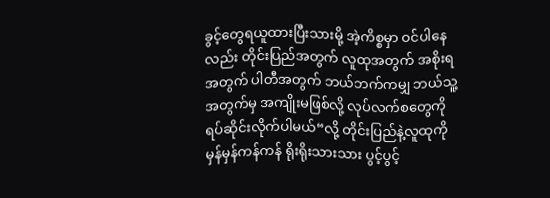ခွင့်တွေရယူထားပြီးသားမို့ အဲ့ကိစ္စမှာ ဝင်ပါနေလည်း တိုင်းပြည်အတွက် လူထုအတွက် အစိုးရအတွက် ပါတီအတွက် ဘယ်ဘက်ကမျှ ဘယ်သူ့အတွက်မှ အကျိုးမဖြစ်လို့ လုပ်လက်စတွေကို ရပ်ဆိုင်းလိုက်ပါမယ်“လို့ တိုင်းပြည်နဲ့လူထုကို မှန်မှန်ကန်ကန် ရိုးရိုးသားသား ပွင့်ပွင့်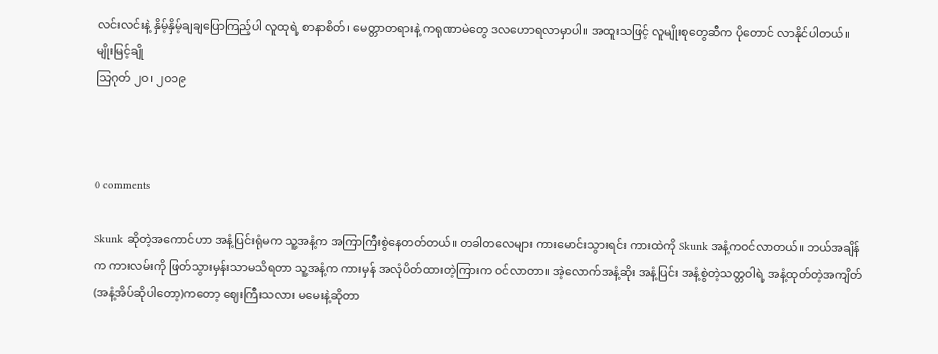လင်းလင်းနဲ့ နှိမ့်နှိမ့်ချချပြောကြည့်ပါ လူထုရဲ့ စာနာစိတ်၊ မေတ္တာတရားနဲ့ ကရုဏာမဲတွေ ဒလဟောရလာမှာပါ။ အထူးသဖြင့် လူမျိုးစုတွေဆီက ပိုတောင် လာနိုင်ပါတယ်။
မျိုးမြင့်ချို
သြဂုတ် ၂ဝ၊ ၂ဝ၁၉



0 comments

Skunk ဆိုတဲ့အကောင်ဟာ အနံ့ပြင်းရုံမက သူ့အနံ့က အကြာကြီးစွဲနေတတ်တယ်။ တခါတလေများ ကားမောင်းသွားရင်း ကားထဲကို Skunk အနံ့ကဝင်လာတယ်။ ဘယ်အချိန်က ကားလမ်းကို ဖြတ်သွားမှန်းသာမသိရတာ သူ့အနံ့က ကားမှန် အလုံပိတ်ထားတဲ့ကြားက ဝင်လာတာ။ အဲ့လောက်အနံ့ဆိုး အနံ့ပြင်း အနံ့စွဲတဲ့သတ္တဝါရဲ့ အနံ့ထုတ်တဲ့အကျိတ် (အနံ့အိပ်ဆိုပါတော့)ကတော့ ဈေးကြီးသလား မမေးနဲ့ဆိုတာ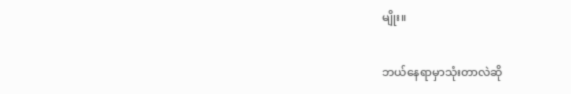မျိုး။

ဘယ်နေရာမှာသုံးတာလဲဆို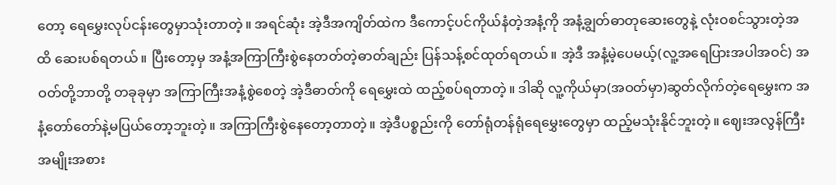တော့ ရေမွှေးလုပ်ငန်းတွေမှာသုံးတာတဲ့။ အရင်ဆုံး အဲ့ဒီအကျိတ်ထဲက ဒီကောင့်ပင်ကိုယ်နံတဲ့အနံ့ကို အနံ့ချွတ်ဓာတုဆေးတွေနဲ့ လုံးဝစင်သွားတဲ့အထိ ဆေးပစ်ရတယ်။ ပြီးတော့မှ အနံ့အကြာကြီးစွဲနေတတ်တဲ့ဓာတ်ချည်း ပြန်သန့်စင်ထုတ်ရတယ်။ အဲ့ဒီ အနံ့မဲ့ပေမယ့်(လူ့အရေပြားအပါအဝင်) အဝတ်တို့ဘာတို့ တခုခုမှာ အကြာကြီးအနံ့စွဲစေတဲ့ အဲ့ဒီဓာတ်ကို ရေမွှေးထဲ ထည့်စပ်ရတာတဲ့။ ဒါဆို လူ့ကိုယ်မှာ(အဝတ်မှာ)ဆွတ်လိုက်တဲ့ရေမွှေးက အနံ့တော်တော်နဲ့မပြယ်တော့ဘူးတဲ့။ အကြာကြီးစွဲနေတော့တာတဲ့။ အဲ့ဒီပစ္စည်းကို တော်ရုံတန်ရုံရေမွှေးတွေမှာ ထည့်မသုံးနိုင်ဘူးတဲ့။ ဈေးအလွန်ကြီး အမျိုးအစား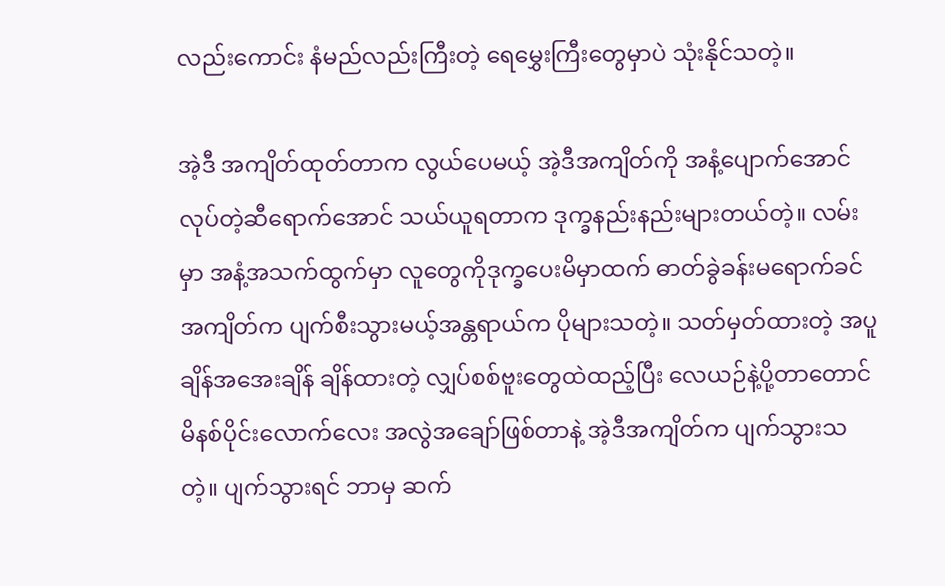လည်းကောင်း နံမည်လည်းကြီးတဲ့ ရေမွှေးကြီးတွေမှာပဲ သုံးနိုင်သတဲ့။

အဲ့ဒီ အကျိတ်ထုတ်တာက လွယ်ပေမယ့် အဲ့ဒီအကျိတ်ကို အနံ့ပျောက်အောင်လုပ်တဲ့ဆီရောက်အောင် သယ်ယူရတာက ဒုက္ခနည်းနည်းများတယ်တဲ့။ လမ်းမှာ အနံ့အသက်ထွက်မှာ လူတွေကိုဒုက္ခပေးမိမှာထက် ဓာတ်ခွဲခန်းမရောက်ခင် အကျိတ်က ပျက်စီးသွားမယ့်အန္တရာယ်က ပိုများသတဲ့။ သတ်မှတ်ထားတဲ့ အပူချိန်အအေးချိန် ချိန်ထားတဲ့ လျှပ်စစ်ဗူးတွေထဲထည့်ပြီး လေယဉ်နဲ့ပို့တာတောင် မိနစ်ပိုင်းလောက်လေး အလွဲအချော်ဖြစ်တာနဲ့ အဲ့ဒီအကျိတ်က ပျက်သွားသတဲ့။ ပျက်သွားရင် ဘာမှ ဆက်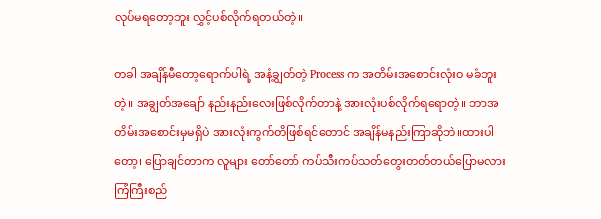လုပ်မရတော့ဘူး လွှင့်ပစ်လိုက်ရတယ်တဲ့။

တခါ အချိန်မီတော့ရောက်ပါရဲ့ အနံ့ချွတ်တဲ့ Process က အတိမ်းအစောင်းလုံးဝ မခံဘူးတဲ့။ အချွတ်အချော် နည်းနည်းလေးဖြစ်လိုက်တာနဲ့ အားလုံးပစ်လိုက်ရရောတဲ့။ ဘာအတိမ်းအစောင်းမှမရှိပဲ အားလုံးကွက်တိဖြစ်ရင်တောင် အချိန်မနည်းကြာဆိုဘဲ။ထားပါတော့၊ ပြောချင်တာက လူများ တော်တော် ကပ်သီးကပ်သတ်တွေးတတ်တယ်ပြောမလား ကြံကြီးစည်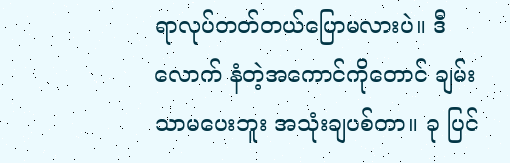ရာလုပ်တတ်တယ်ပြောမလားပဲ။ ဒီလောက် နံတဲ့အကောင်ကိုတောင် ချမ်းသာမပေးဘူး အသုံးချပစ်တာ။ ခု ပြင်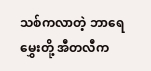သစ်ကလာတဲ့ ဘာရေမွှေးတို့ အီတလီက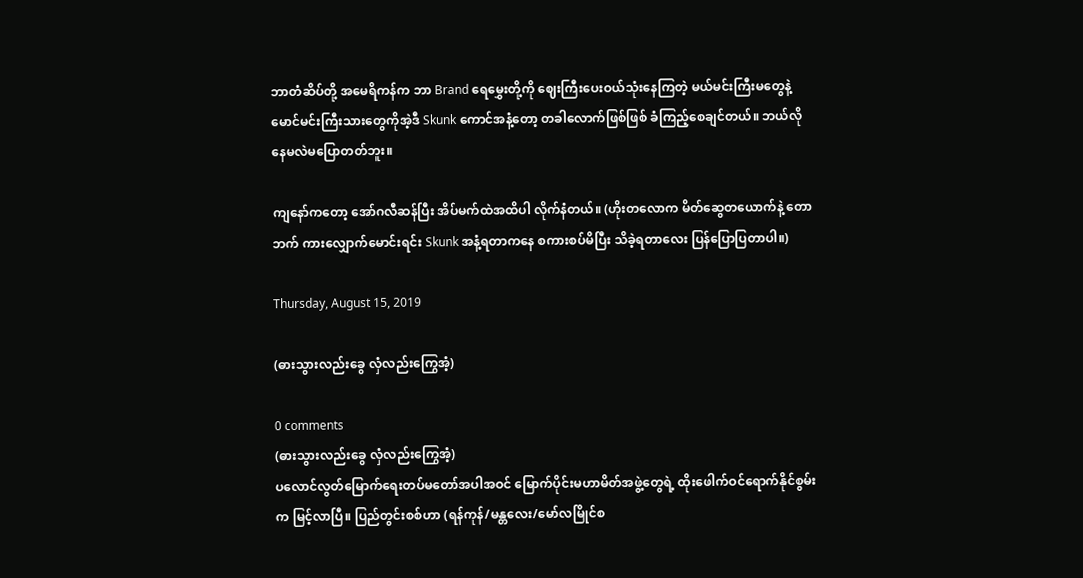ဘာတံဆိပ်တို့ အမေရိကန်က ဘာ Brand ရေမွှေးတို့ကို ဈေးကြီးပေးဝယ်သုံးနေကြတဲ့ မယ်မင်းကြီးမတွေနဲ့ မောင်မင်းကြီးသားတွေကိုအဲ့ဒီ Skunk ကောင်အနံ့တော့ တခါလောက်ဖြစ်ဖြစ် ခံကြည့်စေချင်တယ်။ ဘယ်လိုနေမလဲမပြောတတ်ဘူး။

ကျနော်ကတော့ အော်ဂလီဆန်ပြီး အိပ်မက်ထဲအထိပါ လိုက်နံတယ်။ (ဟိုးတလောက မိတ်ဆွေတယောက်နဲ့ တောဘက် ကားလျှောက်မောင်းရင်း Skunk အနံ့ရတာကနေ စကားစပ်မိပြီး သိခဲ့ရတာလေး ပြန်ပြောပြတာပါ။)

Thursday, August 15, 2019

(ဓားသွားလည်းခွေ လှံလည်းကြွေအံ့)

0 comments
(ဓားသွားလည်းခွေ လှံလည်းကြွေအံ့)
ပလောင်လွတ်မြောက်ရေးတပ်မတော်အပါအဝင် မြောက်ပိုင်းမဟာမိတ်အဖွဲ့တွေရဲ့ ထိုးဖေါက်ဝင်ရောက်နိုင်စွမ်းက မြင့်လာပြီ။ ပြည်တွင်းစစ်ဟာ (ရန်ကုန်/မန္တလေး/မော်လမြိုင်စ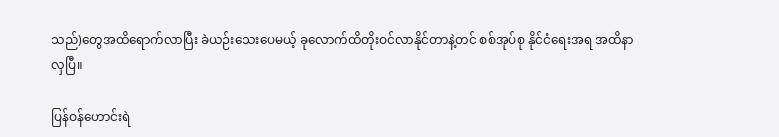သည်)တွေအထိရောက်လာပြီး ခဲယဉ်းသေးပေမယ့် ခုလောက်ထိတိုးဝင်လာနိုင်တာနဲ့တင် စစ်အုပ်စု နိုင်ငံရေးအရ အထိနာလှပြီ။

ပြန်ဝန်ဟောင်းရဲ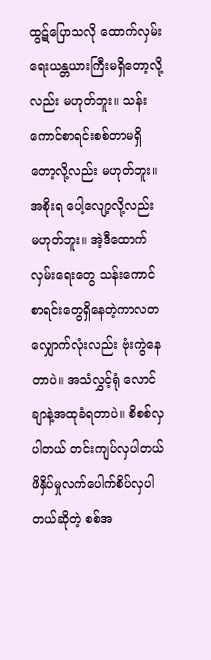ထွဋ်ပြောသလို ထောက်လှမ်းရေးယန္တယားကြီးမရှိတော့လို့လည်း မဟုတ်ဘူး။ သန်းကောင်စာရင်းစစ်တာမရှိတော့လို့လည်း မဟုတ်ဘူး။ အစိုးရ ပေါ့လျော့လို့လည်း မဟုတ်ဘူး။ အဲ့ဒီထောက်လှမ်းရေးတွေ သန်းကောင်စာရင်းတွေရှိနေတဲ့ကာလတလျှောက်လုံးလည်း ဗုံးကွဲနေတာပဲ။ အသံလွှင့်ရုံ လောင်ချာနဲ့အထုခံရတာပဲ။ စိစစ်လှပါတယ် တင်းကျပ်လှပါတယ် ဖိနှိပ်မှုလက်ပေါက်စိပ်လှပါတယ်ဆိုတဲ့ စစ်အ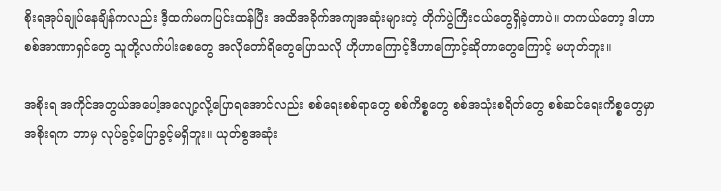စိုးရအုပ်ချုပ်နေချိန်ကလည်း ဒီ့ထက်မကပြင်းထန်ပြီး အထိအခိုက်အကျအဆုံးများတဲ့ တိုက်ပွဲကြီးငယ်တွေရှိခဲ့တာပဲ။ တကယ်တော့ ဒါဟာ စစ်အာဏာရှင်တွေ သူတို့လက်ပါးစေတွေ အလိုတော်ရိတွေပြောသလို ဟိုဟာကြောင့်ဒီဟာကြောင့်ဆိုတာတွေကြောင့် မဟုတ်ဘူး။

အစိုးရ အကိုင်အတွယ်အပေါ့အလျော့လို့ပြောရအောင်လည်း စစ်ရေးစစ်ရာတွေ စစ်ကိစ္စတွေ စစ်အသုံးစရိတ်တွေ စစ်ဆင်ရေးကိစ္စတွေမှာ အစိုးရက ဘာမှ လုပ်ခွင့်ပြောခွင့်မရှိဘူး။ ယုတ်စွအဆုံး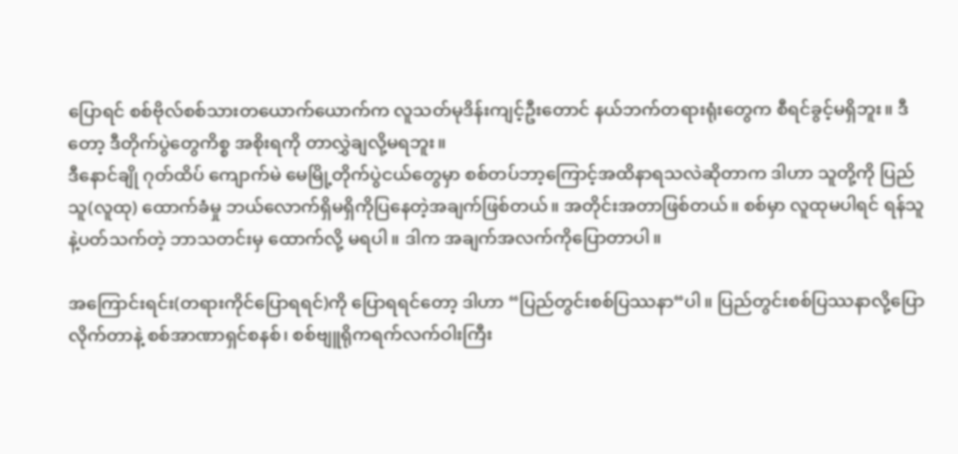ပြောရင် စစ်ဗိုလ်စစ်သားတယောက်ယောက်က လူသတ်မုဒိန်းကျင့်ဦးတောင် နယ်ဘက်တရားရုံးတွေက စီရင်ခွင့်မရှိဘူး။ ဒီတော့ ဒီတိုက်ပွဲတွေကိစ္စ အစိုးရကို တာလွှဲချလို့မရဘူး။
ဒီနောင်ချို ဂုတ်ထိပ် ကျောက်မဲ မေမြို့တိုက်ပွဲငယ်တွေမှာ စစ်တပ်ဘာ့ကြောင့်အထိနာရသလဲဆိုတာက ဒါဟာ သူတို့ကို ပြည်သူ(လူထု) ထောက်ခံမှု ဘယ်လောက်ရှိမရှိကိုပြနေတဲ့အချက်ဖြစ်တယ်။ အတိုင်းအတာဖြစ်တယ်။ စစ်မှာ လူထုမပါရင် ရန်သူနဲ့ပတ်သက်တဲ့ ဘာသတင်းမှ ထောက်လို့ မရပါ။ ဒါက အချက်အလက်ကိုပြောတာပါ။

အကြောင်းရင်း(တရားကိုင်ပြောရရင်)ကို ပြောရရင်တော့ ဒါဟာ “ပြည်တွင်းစစ်ပြဿနာ“ပါ။ ပြည်တွင်းစစ်ပြဿနာလို့ပြောလိုက်တာနဲ့ စစ်အာဏာရှင်စနစ်၊ စစ်ဗျူရိုကရက်လက်ဝါးကြီး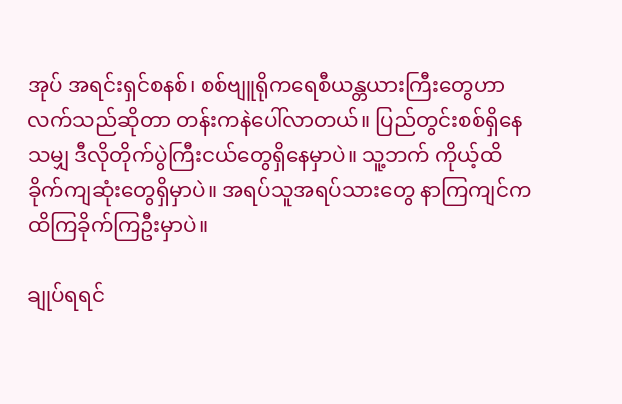အုပ် အရင်းရှင်စနစ်၊ စစ်ဗျူရိုကရေစီယန္တယားကြီးတွေဟာ လက်သည်ဆိုတာ တန်းကနဲပေါ်လာတယ်။ ပြည်တွင်းစစ်ရှိနေသမျှ ဒီလိုတိုက်ပွဲကြီးငယ်တွေရှိနေမှာပဲ။ သူ့ဘက် ကိုယ့်ထိခိုက်ကျဆုံးတွေရှိမှာပဲ။ အရပ်သူအရပ်သားတွေ နာကြကျင်က ထိကြခိုက်ကြဦးမှာပဲ။

ချုပ်ရရင်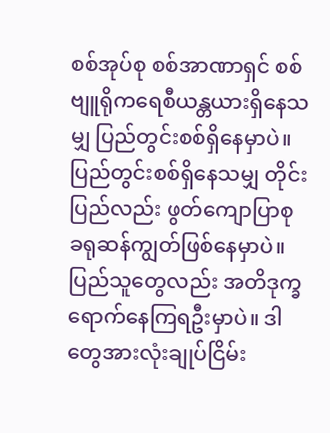စစ်အုပ်စု စစ်အာဏာရှင် စစ်ဗျူရိုကရေစီယန္တယားရှိနေသမျှ ပြည်တွင်းစစ်ရှိနေမှာပဲ။ ပြည်တွင်းစစ်ရှိနေသမျှ တိုင်းပြည်လည်း ဖွတ်ကျောပြာစု ခရုဆန်ကျွတ်ဖြစ်နေမှာပဲ။ ပြည်သူတွေလည်း အတိဒုက္ခရောက်နေကြရဦးမှာပဲ။ ဒါတွေအားလုံးချုပ်ငြိမ်း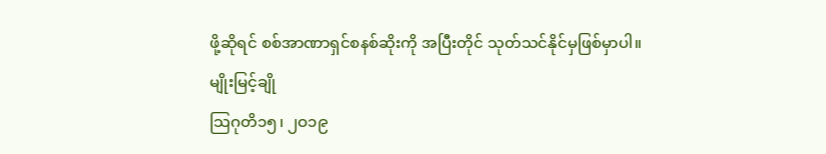ဖို့ဆိုရင် စစ်အာဏာရှင်စနစ်ဆိုးကို အပြီးတိုင် သုတ်သင်နိုင်မှဖြစ်မှာပါ။
မျိုးမြင့်ချို
သြဂုတိ၁၅၊ ၂ဝ၁၉